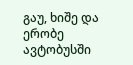გაუ, ხიშე და ერობე
ავტობუსში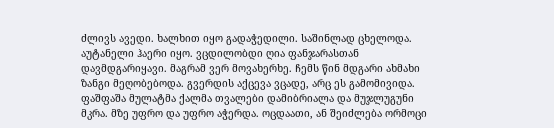ძლივს ავედი. ხალხით იყო გადაჭედილი. საშინლად ცხელოდა. აუტანელი ჰაერი იყო. ვცდილობდი ღია ფანჯარასთან დავმდგარიყავი. მაგრამ ვერ მოვახერხე. ჩემს წინ მდგარი ახმახი ზანგი მეღობებოდა. გვერდის აქცევა ვცადე, არც ეს გამომივიდა. ფაშფაშა მულატმა ქალმა თვალები დამიბრიალა და მუჯლუგუნი მკრა. მზე უფრო და უფრო აჭერდა. ოცდაათი, ან შეიძლება ორმოცი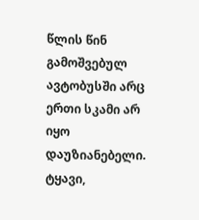წლის წინ გამოშვებულ ავტობუსში არც ერთი სკამი არ იყო დაუზიანებელი. ტყავი,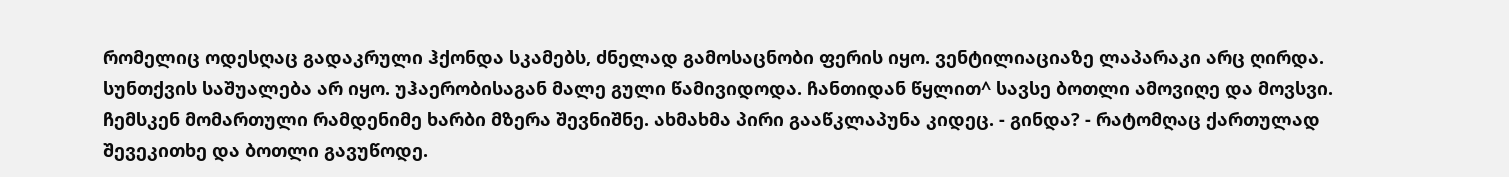რომელიც ოდესღაც გადაკრული ჰქონდა სკამებს, ძნელად გამოსაცნობი ფერის იყო. ვენტილიაციაზე ლაპარაკი არც ღირდა. სუნთქვის საშუალება არ იყო. უჰაერობისაგან მალე გული წამივიდოდა. ჩანთიდან წყლით^ სავსე ბოთლი ამოვიღე და მოვსვი. ჩემსკენ მომართული რამდენიმე ხარბი მზერა შევნიშნე. ახმახმა პირი გააწკლაპუნა კიდეც. - გინდა? - რატომღაც ქართულად შევეკითხე და ბოთლი გავუწოდე.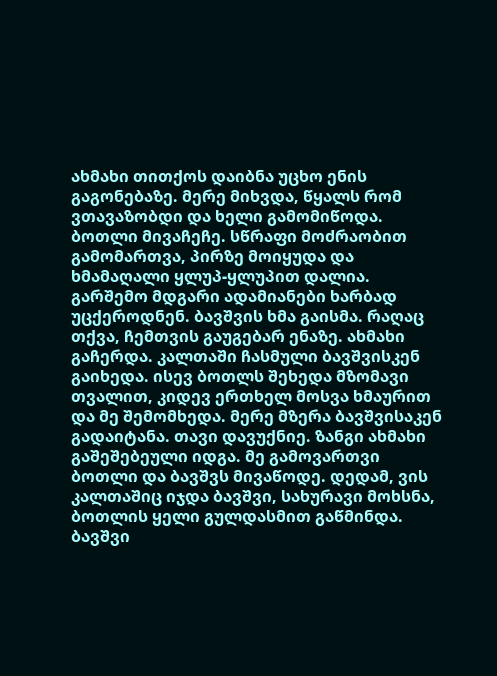ახმახი თითქოს დაიბნა უცხო ენის გაგონებაზე. მერე მიხვდა, წყალს რომ ვთავაზობდი და ხელი გამომიწოდა. ბოთლი მივაჩეჩე. სწრაფი მოძრაობით გამომართვა, პირზე მოიყუდა და ხმამაღალი ყლუპ-ყლუპით დალია. გარშემო მდგარი ადამიანები ხარბად უცქეროდნენ. ბავშვის ხმა გაისმა. რაღაც თქვა, ჩემთვის გაუგებარ ენაზე. ახმახი გაჩერდა. კალთაში ჩასმული ბავშვისკენ გაიხედა. ისევ ბოთლს შეხედა მზომავი თვალით, კიდევ ერთხელ მოსვა ხმაურით და მე შემომხედა. მერე მზერა ბავშვისაკენ გადაიტანა. თავი დავუქნიე. ზანგი ახმახი გაშეშებეული იდგა. მე გამოვართვი ბოთლი და ბავშვს მივაწოდე. დედამ, ვის კალთაშიც იჯდა ბავშვი, სახურავი მოხსნა, ბოთლის ყელი გულდასმით გაწმინდა. ბავშვი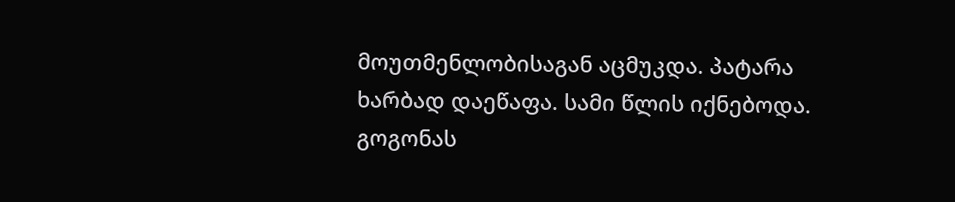მოუთმენლობისაგან აცმუკდა. პატარა ხარბად დაეწაფა. სამი წლის იქნებოდა. გოგონას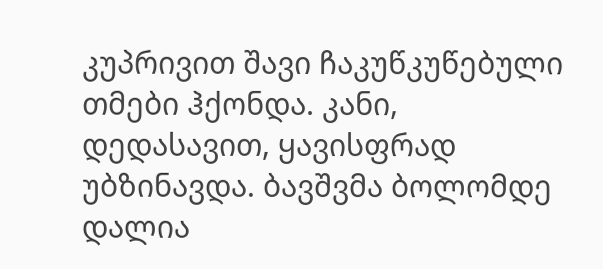კუპრივით შავი ჩაკუწკუწებული თმები ჰქონდა. კანი, დედასავით, ყავისფრად უბზინავდა. ბავშვმა ბოლომდე დალია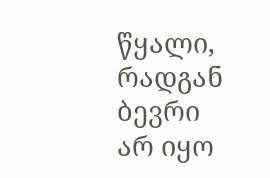წყალი, რადგან ბევრი არ იყო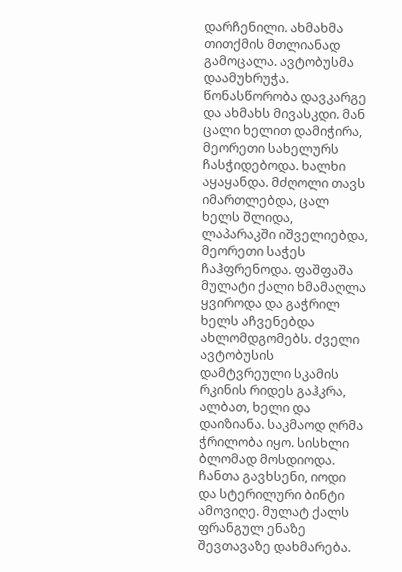დარჩენილი. ახმახმა თითქმის მთლიანად გამოცალა. ავტობუსმა დაამუხრუჭა. წონასწორობა დავკარგე და ახმახს მივასკდი. მან ცალი ხელით დამიჭირა, მეორეთი სახელურს ჩასჭიდებოდა. ხალხი აყაყანდა. მძღოლი თავს იმართლებდა, ცალ ხელს შლიდა, ლაპარაკში იშველიებდა, მეორეთი საჭეს ჩაჰფრენოდა. ფაშფაშა მულატი ქალი ხმამაღლა ყვიროდა და გაჭრილ ხელს აჩვენებდა ახლომდგომებს. ძველი ავტობუსის დამტვრეული სკამის რკინის რიდეს გაჰკრა, ალბათ, ხელი და დაიზიანა. საკმაოდ ღრმა ჭრილობა იყო. სისხლი ბლომად მოსდიოდა. ჩანთა გავხსენი, იოდი და სტერილური ბინტი ამოვიღე. მულატ ქალს ფრანგულ ენაზე შევთავაზე დახმარება.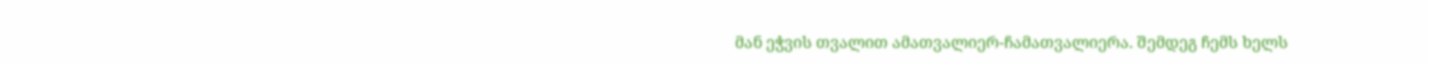მან ეჭვის თვალით ამათვალიერ-ჩამათვალიერა. შემდეგ ჩემს ხელს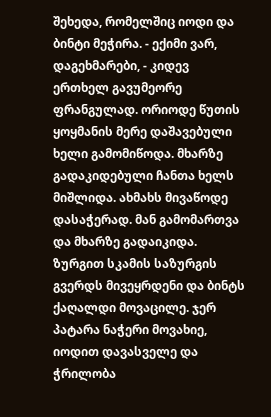შეხედა, რომელშიც იოდი და ბინტი მეჭირა. - ექიმი ვარ, დაგეხმარები, - კიდევ ერთხელ გავუმეორე ფრანგულად. ორიოდე წუთის ყოყმანის მერე დაშავებული ხელი გამომიწოდა. მხარზე გადაკიდებული ჩანთა ხელს მიშლიდა. ახმახს მივაწოდე დასაჭერად. მან გამომართვა და მხარზე გადაიკიდა. ზურგით სკამის საზურგის გვერდს მივეყრდენი და ბინტს ქაღალდი მოვაცილე. ჯერ პატარა ნაჭერი მოვახიე, იოდით დავასველე და ჭრილობა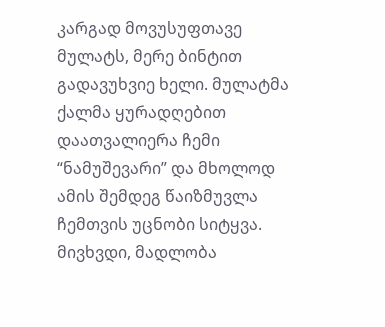კარგად მოვუსუფთავე მულატს, მერე ბინტით გადავუხვიე ხელი. მულატმა ქალმა ყურადღებით დაათვალიერა ჩემი “ნამუშევარი” და მხოლოდ ამის შემდეგ წაიზმუვლა ჩემთვის უცნობი სიტყვა. მივხვდი, მადლობა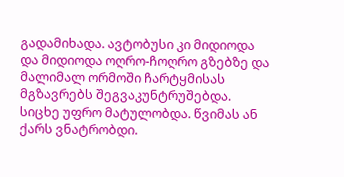გადამიხადა. ავტობუსი კი მიდიოდა და მიდიოდა ოღრო-ჩოღრო გზებზე და მალიმალ ორმოში ჩარტყმისას მგზავრებს შეგვაკუნტრუშებდა. სიცხე უფრო მატულობდა. წვიმას ან ქარს ვნატრობდი.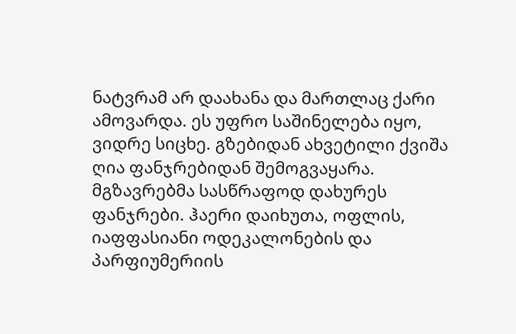ნატვრამ არ დაახანა და მართლაც ქარი ამოვარდა. ეს უფრო საშინელება იყო, ვიდრე სიცხე. გზებიდან ახვეტილი ქვიშა ღია ფანჯრებიდან შემოგვაყარა. მგზავრებმა სასწრაფოდ დახურეს ფანჯრები. ჰაერი დაიხუთა, ოფლის, იაფფასიანი ოდეკალონების და პარფიუმერიის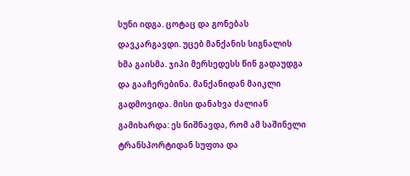სუნი იდგა. ცოტაც და გონებას დავკარგავდი. უცებ მანქანის სიგნალის ხმა გაისმა. ჯიპი მერსედესს წინ გადაუდგა და გააჩერებინა. მანქანიდან მაიკლი გადმოვიდა. მისი დანახვა ძალიან გამიხარდა: ეს ნიშნავდა, რომ ამ საშინელი ტრანსპორტიდან სუფთა და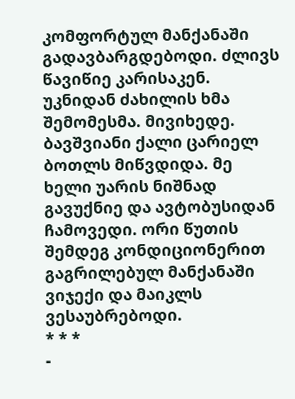კომფორტულ მანქანაში გადავბარგდებოდი. ძლივს წავიწიე კარისაკენ. უკნიდან ძახილის ხმა შემომესმა. მივიხედე. ბავშვიანი ქალი ცარიელ ბოთლს მიწვდიდა. მე ხელი უარის ნიშნად გავუქნიე და ავტობუსიდან ჩამოვედი. ორი წუთის შემდეგ კონდიციონერით გაგრილებულ მანქანაში ვიჯექი და მაიკლს ვესაუბრებოდი.
* * *
-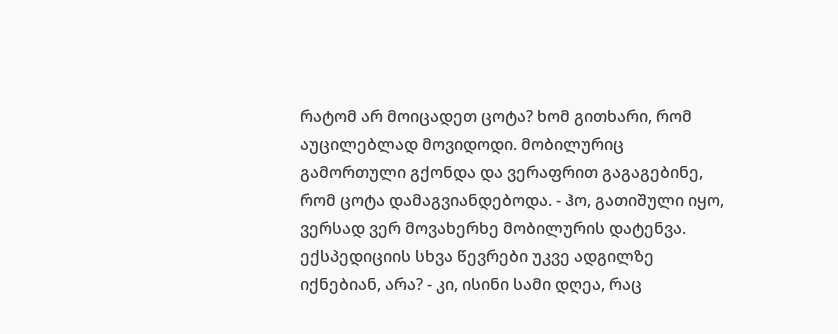რატომ არ მოიცადეთ ცოტა? ხომ გითხარი, რომ აუცილებლად მოვიდოდი. მობილურიც გამორთული გქონდა და ვერაფრით გაგაგებინე, რომ ცოტა დამაგვიანდებოდა. - ჰო, გათიშული იყო, ვერსად ვერ მოვახერხე მობილურის დატენვა. ექსპედიციის სხვა წევრები უკვე ადგილზე იქნებიან, არა? - კი, ისინი სამი დღეა, რაც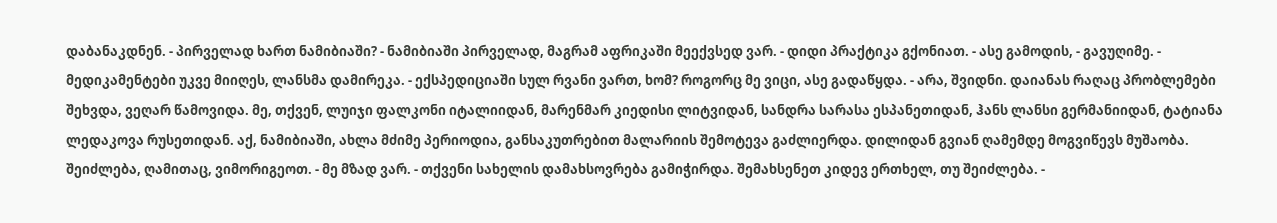დაბანაკდნენ. - პირველად ხართ ნამიბიაში? - ნამიბიაში პირველად, მაგრამ აფრიკაში მეექვსედ ვარ. - დიდი პრაქტიკა გქონიათ. - ასე გამოდის, - გავუღიმე. - მედიკამენტები უკვე მიიღეს, ლანსმა დამირეკა. - ექსპედიციაში სულ რვანი ვართ, ხომ? როგორც მე ვიცი, ასე გადაწყდა. - არა, შვიდნი. დაიანას რაღაც პრობლემები შეხვდა, ვეღარ წამოვიდა. მე, თქვენ, ლუიჯი ფალკონი იტალიიდან, მარენმარ კიედისი ლიტვიდან, სანდრა სარასა ესპანეთიდან, ჰანს ლანსი გერმანიიდან, ტატიანა ლედაკოვა რუსეთიდან. აქ, ნამიბიაში, ახლა მძიმე პერიოდია, განსაკუთრებით მალარიის შემოტევა გაძლიერდა. დილიდან გვიან ღამემდე მოგვიწევს მუშაობა. შეიძლება, ღამითაც, ვიმორიგეოთ. - მე მზად ვარ. - თქვენი სახელის დამახსოვრება გამიჭირდა. შემახსენეთ კიდევ ერთხელ, თუ შეიძლება. -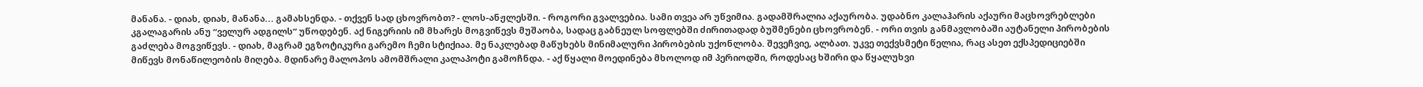მანანა. - დიახ, დიახ, მანანა... გამახსენდა. - თქვენ სად ცხოვრობთ? - ლოს-ანჟლესში. - როგორი გვალვებია. სამი თვეა არ უწვიმია. გადამშრალია აქაურობა. უდაბნო კალაჰარის აქაური მაცხოვრებლები კგალაგარის ანუ “ველურ ადგილს” უწოდებენ. აქ ნიგერიის იმ მხარეს მოგვიწევს მუშაობა, სადაც გაბნეულ სოფლებში ძირითადად ბუშმენები ცხოვრობენ. - ორი თვის განმავლობაში აუტანელი პირობების გაძლება მოგვიწევს. - დიახ, მაგრამ ეგზოტიკური გარემო ჩემი სტიქიაა. მე ნაკლებად მაწუხებს მინიმალური პირობების უქონლობა. შევეჩვიე, ალბათ. უკვე თექვსმეტი წელია, რაც ასეთ ექსპედიციებში მიწევს მონაწილეობის მიღება. მდინარე მალოპოს ამომშრალი კალაპოტი გამოჩნდა. - აქ წყალი მოედინება მხოლოდ იმ პერიოდში, როდესაც ხშირი და წყალუხვი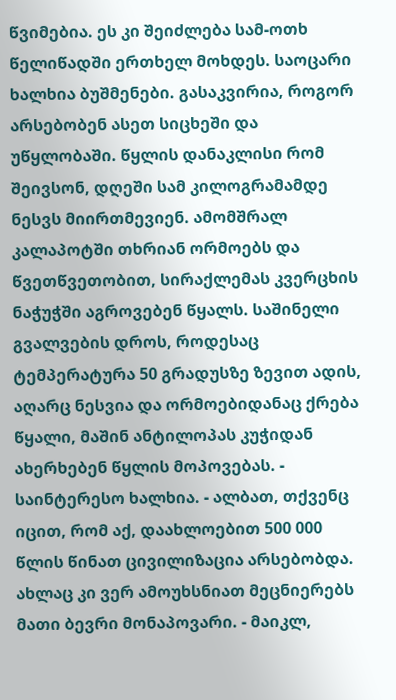წვიმებია. ეს კი შეიძლება სამ-ოთხ წელიწადში ერთხელ მოხდეს. საოცარი ხალხია ბუშმენები. გასაკვირია, როგორ არსებობენ ასეთ სიცხეში და უწყლობაში. წყლის დანაკლისი რომ შეივსონ, დღეში სამ კილოგრამამდე ნესვს მიირთმევიენ. ამომშრალ კალაპოტში თხრიან ორმოებს და წვეთწვეთობით, სირაქლემას კვერცხის ნაჭუჭში აგროვებენ წყალს. საშინელი გვალვების დროს, როდესაც ტემპერატურა 50 გრადუსზე ზევით ადის, აღარც ნესვია და ორმოებიდანაც ქრება წყალი, მაშინ ანტილოპას კუჭიდან ახერხებენ წყლის მოპოვებას. - საინტერესო ხალხია. - ალბათ, თქვენც იცით, რომ აქ, დაახლოებით 500 000 წლის წინათ ცივილიზაცია არსებობდა. ახლაც კი ვერ ამოუხსნიათ მეცნიერებს მათი ბევრი მონაპოვარი. - მაიკლ,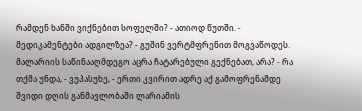რამდენ ხანში ვიქნებით სოფელში? - ათიოდ წუთში. - მედიკამენტები ადგილზეა? - გუშინ ვერტმფრენით მოგვაწოდეს. მალარიის საწინააღმდეგო აცრა ჩატარებული გექნებათ, არა? - რა თქმა უნდა, - ვუპასუხე, - ერთი კვირით ადრე აქ გამოფრენამდე შვიდი დღის განმავლობაში ლარიამის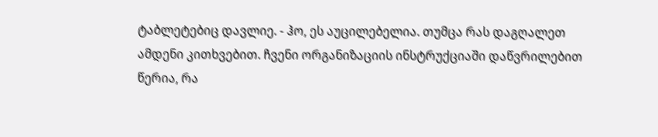ტაბლეტებიც დავლიე. - ჰო, ეს აუცილებელია. თუმცა რას დაგღალეთ ამდენი კითხვებით. ჩვენი ორგანიზაციის ინსტრუქციაში დაწვრილებით წერია, რა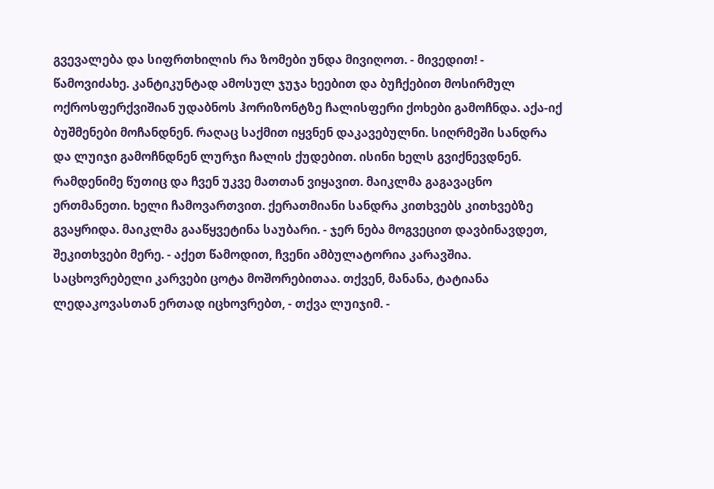გვევალება და სიფრთხილის რა ზომები უნდა მივიღოთ. - მივედით! - წამოვიძახე. კანტიკუნტად ამოსულ ჯუჯა ხეებით და ბუჩქებით მოსირმულ ოქროსფერქვიშიან უდაბნოს ჰორიზონტზე ჩალისფერი ქოხები გამოჩნდა. აქა-იქ ბუშმენები მოჩანდნენ. რაღაც საქმით იყვნენ დაკავებულნი. სიღრმეში სანდრა და ლუიჯი გამოჩნდნენ ლურჯი ჩალის ქუდებით. ისინი ხელს გვიქნევდნენ. რამდენიმე წუთიც და ჩვენ უკვე მათთან ვიყავით. მაიკლმა გაგავაცნო ერთმანეთი. ხელი ჩამოვართვით. ქერათმიანი სანდრა კითხვებს კითხვებზე გვაყრიდა. მაიკლმა გააწყვეტინა საუბარი. - ჯერ ნება მოგვეცით დავბინავდეთ, შეკითხვები მერე. - აქეთ წამოდით, ჩვენი ამბულატორია კარავშია. საცხოვრებელი კარვები ცოტა მოშორებითაა. თქვენ, მანანა, ტატიანა ლედაკოვასთან ერთად იცხოვრებთ, - თქვა ლუიჯიმ. -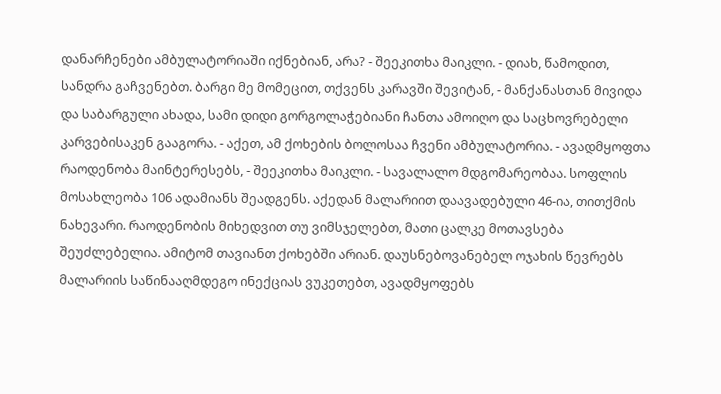დანარჩენები ამბულატორიაში იქნებიან, არა? - შეეკითხა მაიკლი. - დიახ, წამოდით, სანდრა გაჩვენებთ. ბარგი მე მომეცით, თქვენს კარავში შევიტან, - მანქანასთან მივიდა და საბარგული ახადა, სამი დიდი გორგოლაჭებიანი ჩანთა ამოიღო და საცხოვრებელი კარვებისაკენ გააგორა. - აქეთ, ამ ქოხების ბოლოსაა ჩვენი ამბულატორია. - ავადმყოფთა რაოდენობა მაინტერესებს, - შეეკითხა მაიკლი. - სავალალო მდგომარეობაა. სოფლის მოსახლეობა 106 ადამიანს შეადგენს. აქედან მალარიით დაავადებული 46-ია, თითქმის ნახევარი. რაოდენობის მიხედვით თუ ვიმსჯელებთ, მათი ცალკე მოთავსება შეუძლებელია. ამიტომ თავიანთ ქოხებში არიან. დაუსნებოვანებელ ოჯახის წევრებს მალარიის საწინააღმდეგო ინექციას ვუკეთებთ, ავადმყოფებს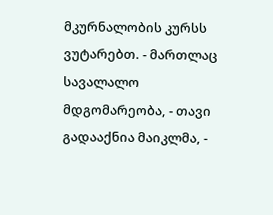მკურნალობის კურსს ვუტარებთ. - მართლაც სავალალო მდგომარეობა, - თავი გადააქნია მაიკლმა, -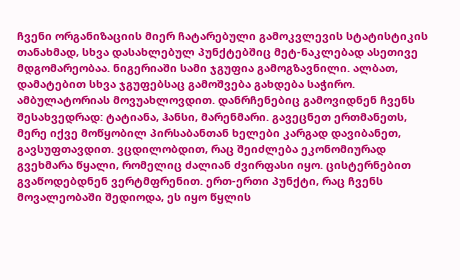ჩვენი ორგანიზაციის მიერ ჩატარებული გამოკვლევის სტატისტიკის თანახმად, სხვა დასახლებულ პუნქტებშიც მეტ-ნაკლებად ასეთივე მდგომარეობაა. ნიგერიაში სამი ჯგუფია გამოგზავნილი. ალბათ, დამატებით სხვა ჯგუფებსაც გამოშვება გახდება საჭირო. ამბულატორიას მოვუახლოვდით. დანრჩენებიც გამოვიდნენ ჩვენს შესახვედრად: ტატიანა, ჰანსი, მარენმარი. გავეცნეთ ერთმანეთს, მერე იქვე მოწყობილ პირსაბანთან ხელები კარგად დავიბანეთ, გავსუფთავდით. ვცდილობდით, რაც შეიძლება ეკონომიურად გვეხმარა წყალი, რომელიც ძალიან ძვირფასი იყო. ცისტერნებით გვაწოდებდნენ ვერტმფრენით. ერთ-ერთი პუნქტი, რაც ჩვენს მოვალეობაში შედიოდა, ეს იყო წყლის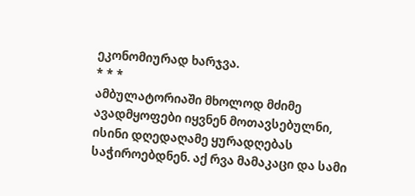ეკონომიურად ხარჯვა.
* * *
ამბულატორიაში მხოლოდ მძიმე ავადმყოფები იყვნენ მოთავსებულნი, ისინი დღედაღამე ყურადღებას საჭიროებდნენ. აქ რვა მამაკაცი და სამი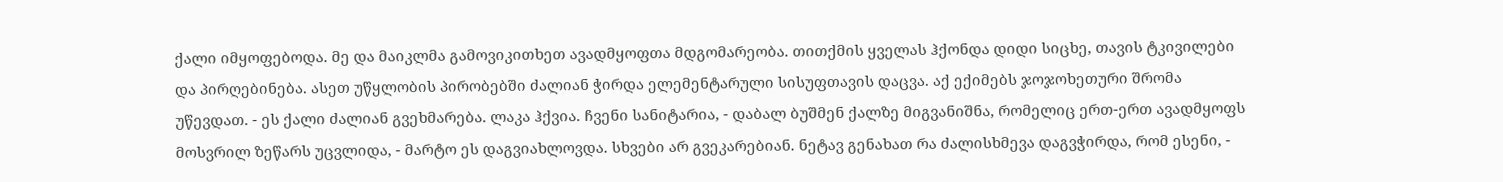ქალი იმყოფებოდა. მე და მაიკლმა გამოვიკითხეთ ავადმყოფთა მდგომარეობა. თითქმის ყველას ჰქონდა დიდი სიცხე, თავის ტკივილები და პირღებინება. ასეთ უწყლობის პირობებში ძალიან ჭირდა ელემენტარული სისუფთავის დაცვა. აქ ექიმებს ჯოჯოხეთური შრომა უწევდათ. - ეს ქალი ძალიან გვეხმარება. ლაკა ჰქვია. ჩვენი სანიტარია, - დაბალ ბუშმენ ქალზე მიგვანიშნა, რომელიც ერთ-ერთ ავადმყოფს მოსვრილ ზეწარს უცვლიდა, - მარტო ეს დაგვიახლოვდა. სხვები არ გვეკარებიან. ნეტავ გენახათ რა ძალისხმევა დაგვჭირდა, რომ ესენი, -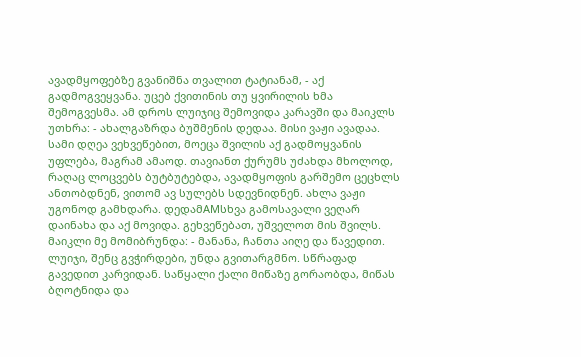ავადმყოფებზე გვანიშნა თვალით ტატიანამ, - აქ გადმოგვეყვანა. უცებ ქვითინის თუ ყვირილის ხმა შემოგვესმა. ამ დროს ლუიჯიც შემოვიდა კარავში და მაიკლს უთხრა: - ახალგაზრდა ბუშმენის დედაა. მისი ვაჟი ავადაა. სამი დღეა ვეხვეწებით, მოეცა შვილის აქ გადმოყვანის უფლება, მაგრამ ამაოდ. თავიანთ ქურუმს უძახდა მხოლოდ, რაღაც ლოცვებს ბუტბუტებდა, ავადმყოფის გარშემო ცეცხლს ანთობდნენ, ვითომ ავ სულებს სდევნიდნენ. ახლა ვაჟი უგონოდ გამხდარა. დედამAMსხვა გამოსავალი ვეღარ დაინახა და აქ მოვიდა. გეხვეწებათ, უშველოთ მის შვილს. მაიკლი მე მომიბრუნდა: - მანანა, ჩანთა აიღე და წავედით. ლუიჯი, შენც გვჭირდები, უნდა გვითარგმნო. სწრაფად გავედით კარვიდან. საწყალი ქალი მიწაზე გორაობდა, მიწას ბღოტნიდა და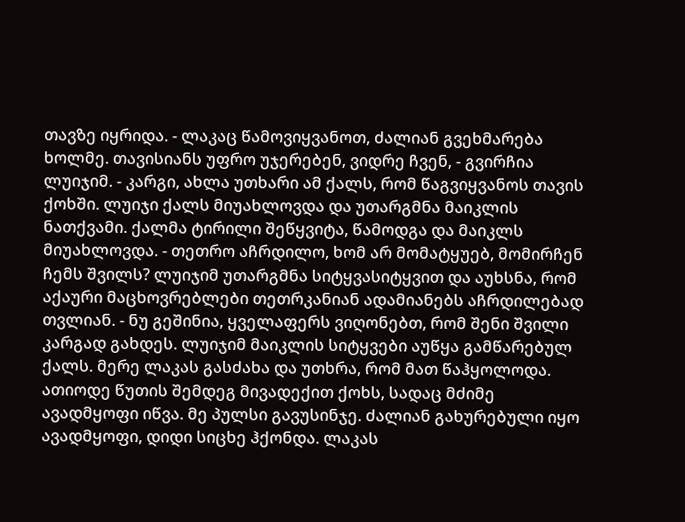თავზე იყრიდა. - ლაკაც წამოვიყვანოთ, ძალიან გვეხმარება ხოლმე. თავისიანს უფრო უჯერებენ, ვიდრე ჩვენ, - გვირჩია ლუიჯიმ. - კარგი, ახლა უთხარი ამ ქალს, რომ წაგვიყვანოს თავის ქოხში. ლუიჯი ქალს მიუახლოვდა და უთარგმნა მაიკლის ნათქვამი. ქალმა ტირილი შეწყვიტა, წამოდგა და მაიკლს მიუახლოვდა. - თეთრო აჩრდილო, ხომ არ მომატყუებ, მომირჩენ ჩემს შვილს? ლუიჯიმ უთარგმნა სიტყვასიტყვით და აუხსნა, რომ აქაური მაცხოვრებლები თეთრკანიან ადამიანებს აჩრდილებად თვლიან. - ნუ გეშინია, ყველაფერს ვიღონებთ, რომ შენი შვილი კარგად გახდეს. ლუიჯიმ მაიკლის სიტყვები აუწყა გამწარებულ ქალს. მერე ლაკას გასძახა და უთხრა, რომ მათ წაჰყოლოდა. ათიოდე წუთის შემდეგ მივადექით ქოხს, სადაც მძიმე ავადმყოფი იწვა. მე პულსი გავუსინჯე. ძალიან გახურებული იყო ავადმყოფი, დიდი სიცხე ჰქონდა. ლაკას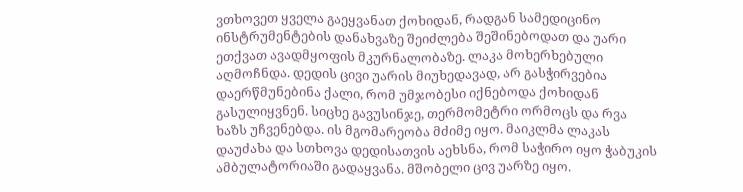ვთხოვეთ ყველა გაეყვანათ ქოხიდან, რადგან სამედიცინო ინსტრუმენტების დანახვაზე შეიძლება შეშინებოდათ და უარი ეთქვათ ავადმყოფის მკურნალობაზე. ლაკა მოხერხებული აღმოჩნდა. დედის ცივი უარის მიუხედავად, არ გასჭირვებია დაერწმუნებინა ქალი, რომ უმჯობესი იქნებოდა ქოხიდან გასულიყვნენ. სიცხე გავუსინჯე, თერმომეტრი ორმოცს და რვა ხაზს უჩვენებდა. ის მგომარეობა მძიმე იყო. მაიკლმა ლაკას დაუძახა და სთხოვა დედისათვის აეხსნა, რომ საჭირო იყო ჭაბუკის ამბულატორიაში გადაყვანა. მშობელი ცივ უარზე იყო.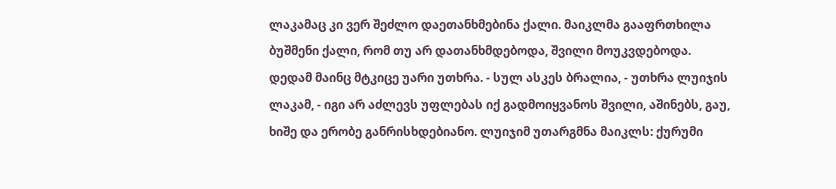ლაკამაც კი ვერ შეძლო დაეთანხმებინა ქალი. მაიკლმა გააფრთხილა ბუშმენი ქალი, რომ თუ არ დათანხმდებოდა, შვილი მოუკვდებოდა. დედამ მაინც მტკიცე უარი უთხრა. - სულ ასკეს ბრალია, - უთხრა ლუიჯის ლაკამ, - იგი არ აძლევს უფლებას იქ გადმოიყვანოს შვილი, აშინებს, გაუ, ხიშე და ერობე განრისხდებიანო. ლუიჯიმ უთარგმნა მაიკლს: ქურუმი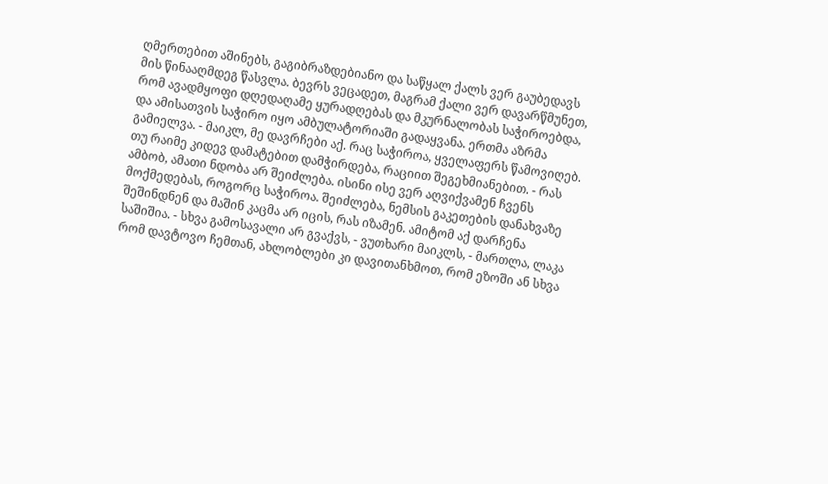ღმერთებით აშინებს, გაგიბრაზდებიანო და საწყალ ქალს ვერ გაუბედავს მის წინააღმდეგ წასვლა. ბევრს ვეცადეთ, მაგრამ ქალი ვერ დავარწმუნეთ, რომ ავადმყოფი დღედაღამე ყურადღებას და მკურნალობას საჭიროებდა, და ამისათვის საჭირო იყო ამბულატორიაში გადაყვანა. ერთმა აზრმა გამიელვა. - მაიკლ, მე დავრჩები აქ. რაც საჭიროა, ყველაფერს წამოვიღებ. თუ რაიმე კიდევ დამატებით დამჭირდება, რაციით შეგეხმიანებით. - რას ამბობ, ამათი ნდობა არ შეიძლება. ისინი ისე ვერ აღვიქვამენ ჩვენს მოქმედებას, როგორც საჭიროა. შეიძლება, ნემსის გაკეთების დანახვაზე შეშინდნენ და მაშინ კაცმა არ იცის, რას იზამენ. ამიტომ აქ დარჩენა საშიშია. - სხვა გამოსავალი არ გვაქვს, - ვუთხარი მაიკლს, - მართლა, ლაკა რომ დავტოვო ჩემთან, ახლობლები კი დავითანხმოთ, რომ ეზოში ან სხვა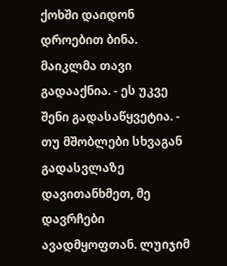ქოხში დაიდონ დროებით ბინა. მაიკლმა თავი გადააქნია. - ეს უკვე შენი გადასაწყვეტია. - თუ მშობლები სხვაგან გადასვლაზე დავითანხმეთ, მე დავრჩები ავადმყოფთან. ლუიჯიმ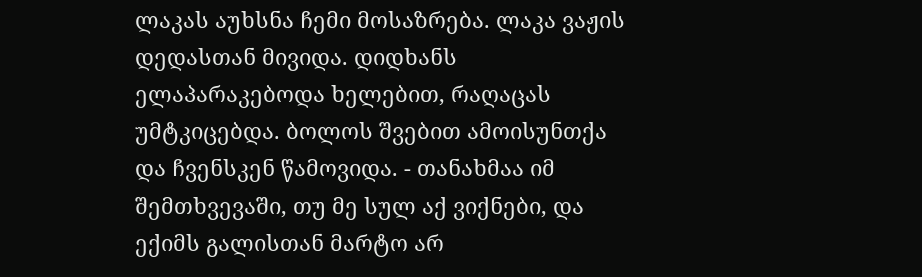ლაკას აუხსნა ჩემი მოსაზრება. ლაკა ვაჟის დედასთან მივიდა. დიდხანს ელაპარაკებოდა ხელებით, რაღაცას უმტკიცებდა. ბოლოს შვებით ამოისუნთქა და ჩვენსკენ წამოვიდა. - თანახმაა იმ შემთხვევაში, თუ მე სულ აქ ვიქნები, და ექიმს გალისთან მარტო არ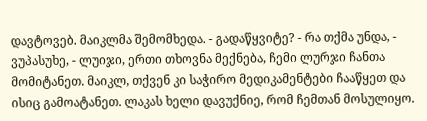დავტოვებ. მაიკლმა შემომხედა. - გადაწყვიტე? - რა თქმა უნდა, - ვუპასუხე, - ლუიჯი, ერთი თხოვნა მექნება, ჩემი ლურჯი ჩანთა მომიტანეთ. მაიკლ, თქვენ კი საჭირო მედიკამენტები ჩააწყეთ და ისიც გამოატანეთ. ლაკას ხელი დავუქნიე, რომ ჩემთან მოსულიყო.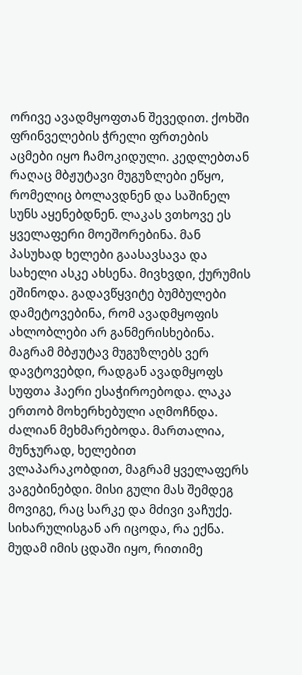ორივე ავადმყოფთან შევედით. ქოხში ფრინველების ჭრელი ფრთების აცმები იყო ჩამოკიდული. კედლებთან რაღაც მბჟუტავი მუგუზლები ეწყო, რომელიც ბოლავდნენ და საშინელ სუნს აყენებდნენ. ლაკას ვთხოვე ეს ყველაფერი მოეშორებინა. მან პასუხად ხელები გაასავსავა და სახელი ასკე ახსენა. მივხვდი, ქურუმის ეშინოდა. გადავწყვიტე ბუმბულები დამეტოვებინა, რომ ავადმყოფის ახლობლები არ განმერისხებინა. მაგრამ მბჟუტავ მუგუზლებს ვერ დავტოვებდი, რადგან ავადმყოფს სუფთა ჰაერი ესაჭიროებოდა. ლაკა ერთობ მოხერხებული აღმოჩნდა. ძალიან მეხმარებოდა. მართალია, მუნჯურად, ხელებით ვლაპარაკობდით, მაგრამ ყველაფერს ვაგებინებდი. მისი გული მას შემდეგ მოვიგე, რაც სარკე და მძივი ვაჩუქე. სიხარულისგან არ იცოდა, რა ექნა. მუდამ იმის ცდაში იყო, რითიმე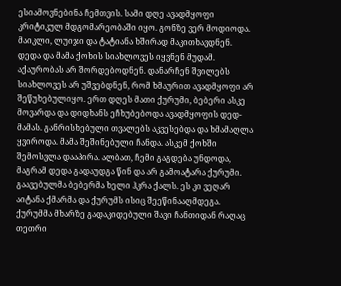ესიამოვნებინა ჩემთვის. სამი დღე ავადმყოფი კრიტიკულ მდგომარეობაში იყო. გონზე ვერ მოდიოდა. მაიკლი, ლუიჯი და ტატიანა ხშირად მაკითხავდნენ. დედა და მამა ქოხის სიახლოვეს იყვნენ მუდამ. აქაურობას არ შორდებოდნენ. დანარჩენ შვილებს სიახლოვეს არ უშვებდნენ, რომ ხმაურით ავადმყოფი არ შეწუხებულიყო. ერთ დღეს მათი ქურუმი, ბებერი ასკე მოვარდა და დიდხანს ეჩხუბებოდა ავადმყოფის დედ-მამას. განრისხებული თვალებს აკვესებდა და ხმამაღლა ყვიროდა. მამა შეშინებული ჩანდა. ასკემ ქოხში შემოსვლა დააპირა. ალბათ, ჩემი გაგდება უნდოდა, მაგრამ დედა გადაუდგა წინ და არ გამოატარა ქურუმი. გაავებულმა ბებერმა ხელი ჰკრა ქალს. ეს კი ვეღარ აიტანა ქმარმა და ქურუმს ისიც შეეწინააღმდეგა. ქურუმმა მხარზე გადაკიდებული შავი ჩანთიდან რაღაც თეთრი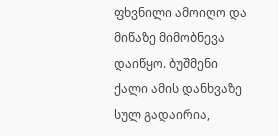ფხვნილი ამოიღო და მიწაზე მიმობნევა დაიწყო. ბუშმენი ქალი ამის დანხვაზე სულ გადაირია,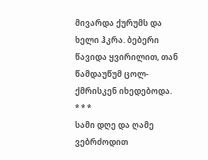მივარდა ქურუმს და ხელი ჰკრა. ბებერი წავიდა ყვირილით, თან წამდაუწუმ ცოლ-ქმრისკენ იხედებოდა.
* * *
სამი დღე და ღამე ვებრძოდით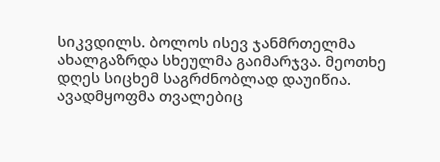სიკვდილს. ბოლოს ისევ ჯანმრთელმა ახალგაზრდა სხეულმა გაიმარჯვა. მეოთხე დღეს სიცხემ საგრძნობლად დაუიწია. ავადმყოფმა თვალებიც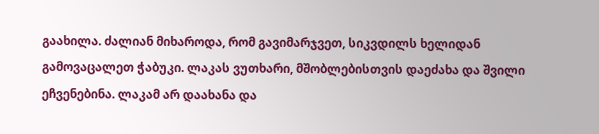გაახილა. ძალიან მიხაროდა, რომ გავიმარჯვეთ, სიკვდილს ხელიდან გამოვაცალეთ ჭაბუკი. ლაკას ვუთხარი, მშობლებისთვის დაეძახა და შვილი ეჩვენებინა. ლაკამ არ დაახანა და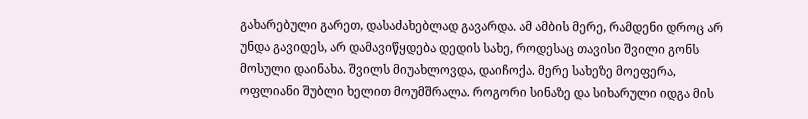გახარებული გარეთ, დასაძახებლად გავარდა. ამ ამბის მერე, რამდენი დროც არ უნდა გავიდეს, არ დამავიწყდება დედის სახე, როდესაც თავისი შვილი გონს მოსული დაინახა. შვილს მიუახლოვდა, დაიჩოქა. მერე სახეზე მოეფერა, ოფლიანი შუბლი ხელით მოუმშრალა. როგორი სინაზე და სიხარული იდგა მის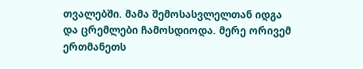თვალებში. მამა შემოსასვლელთან იდგა და ცრემლები ჩამოსდიოდა. მერე ორივემ ერთმანეთს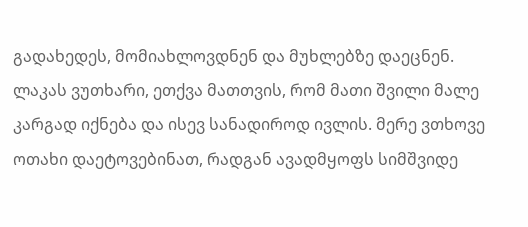გადახედეს, მომიახლოვდნენ და მუხლებზე დაეცნენ. ლაკას ვუთხარი, ეთქვა მათთვის, რომ მათი შვილი მალე კარგად იქნება და ისევ სანადიროდ ივლის. მერე ვთხოვე ოთახი დაეტოვებინათ, რადგან ავადმყოფს სიმშვიდე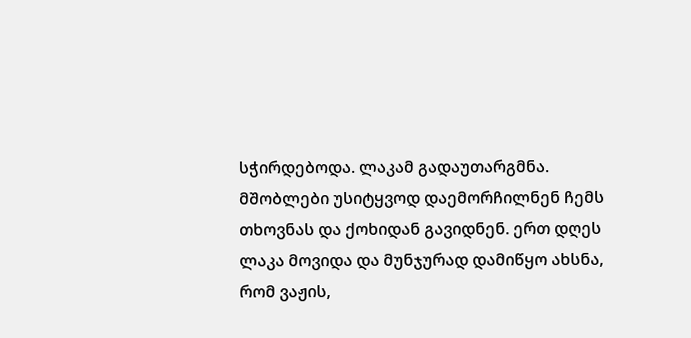სჭირდებოდა. ლაკამ გადაუთარგმნა. მშობლები უსიტყვოდ დაემორჩილნენ ჩემს თხოვნას და ქოხიდან გავიდნენ. ერთ დღეს ლაკა მოვიდა და მუნჯურად დამიწყო ახსნა, რომ ვაჟის,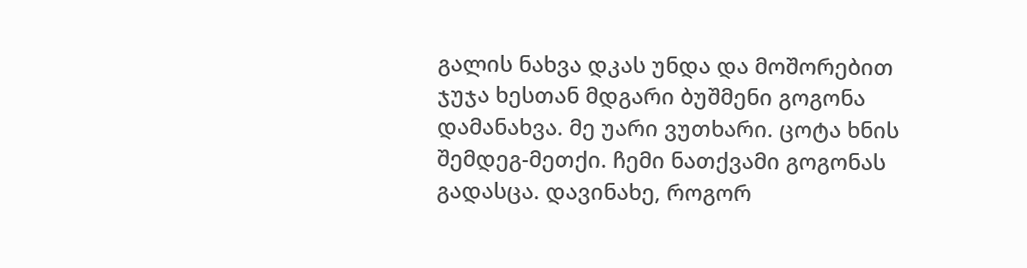გალის ნახვა დკას უნდა და მოშორებით ჯუჯა ხესთან მდგარი ბუშმენი გოგონა დამანახვა. მე უარი ვუთხარი. ცოტა ხნის შემდეგ-მეთქი. ჩემი ნათქვამი გოგონას გადასცა. დავინახე, როგორ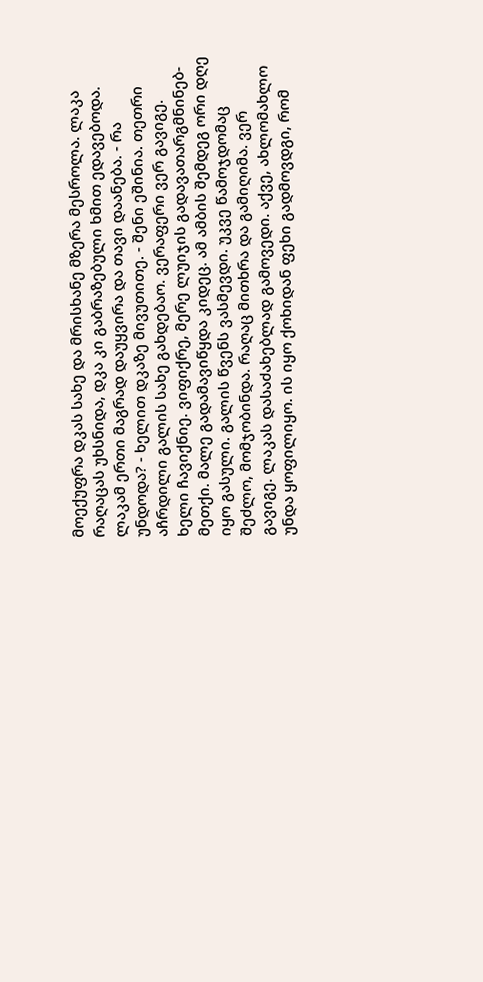მოექუფრა დკას სახე და მრისხანე მზერა მესროლა. ლაკა რაღაცას უხსნიდა, დკა კი გაბრაზებული ხმით ედავებოდა. ლაკამ ერთი მაგრად დაუყვირა და თავი დაანება. - რა უნდოდა? - ხელით დკაზე მივუთითე. - შენი ეშინია. თეთრი აჩრდილი გალის სახე გახდებაო. ვერაფერი ვერ გავიგე. ხელი ჩავიქნიე. ვიფიქრე, მერე ლუიჯის გადავათარგმნინებ-მეთქი. მალე გადამავიწყდა კიდეც. ამ ამბის შემდეგ ორი დღე იყო გასული. გალის წვენს ვასმევდი. უკვე წამოჯდომაც შეძლო, მომჯობინდა. რაღაც მითხრა და გამიღიმა. ვერ გავიგე. ლაკას დასაძახებლად გამოვედი. აქვე, ახლომახლო უნდა ყოფილიყო. ის იყო ქოხიდან ფეხი გადმოვდგი, რომ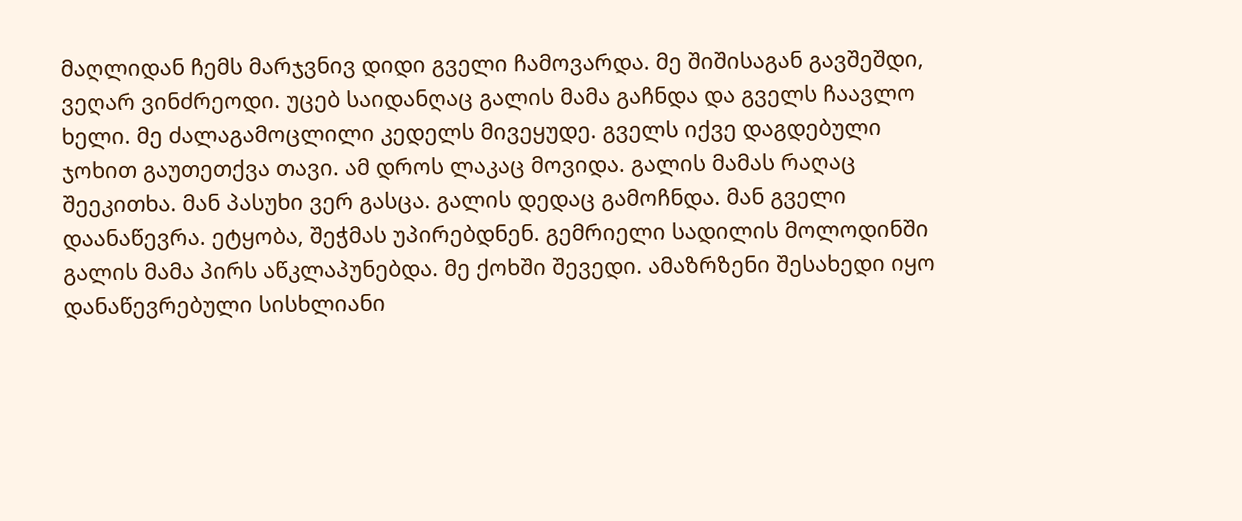მაღლიდან ჩემს მარჯვნივ დიდი გველი ჩამოვარდა. მე შიშისაგან გავშეშდი, ვეღარ ვინძრეოდი. უცებ საიდანღაც გალის მამა გაჩნდა და გველს ჩაავლო ხელი. მე ძალაგამოცლილი კედელს მივეყუდე. გველს იქვე დაგდებული ჯოხით გაუთეთქვა თავი. ამ დროს ლაკაც მოვიდა. გალის მამას რაღაც შეეკითხა. მან პასუხი ვერ გასცა. გალის დედაც გამოჩნდა. მან გველი დაანაწევრა. ეტყობა, შეჭმას უპირებდნენ. გემრიელი სადილის მოლოდინში გალის მამა პირს აწკლაპუნებდა. მე ქოხში შევედი. ამაზრზენი შესახედი იყო დანაწევრებული სისხლიანი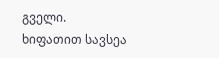გველი. ხიფათით სავსეა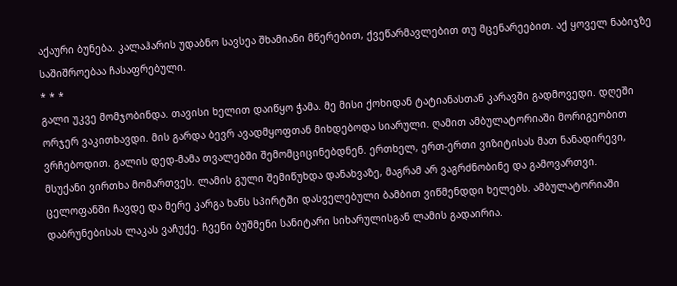აქაური ბუნება. კალაჰარის უდაბნო სავსეა შხამიანი მწერებით, ქვეწარმავლებით თუ მცენარეებით. აქ ყოველ ნაბიჯზე საშიშროებაა ჩასაფრებული.
* * *
გალი უკვე მომჯობინდა. თავისი ხელით დაიწყო ჭამა. მე მისი ქოხიდან ტატიანასთან კარავში გადმოვედი. დღეში ორჯერ ვაკითხავდი. მის გარდა ბევრ ავადმყოფთან მიხდებოდა სიარული. ღამით ამბულატორიაში მორიგეობით ვრჩებოდით. გალის დედ-მამა თვალებში შემომციცინებდნენ. ერთხელ, ერთ-ერთი ვიზიტისას მათ ნანადირევი, მსუქანი ვირთხა მომართვეს. ლამის გული შემიწუხდა დანახვაზე, მაგრამ არ ვაგრძნობინე და გამოვართვი. ცელოფანში ჩავდე და მერე კარგა ხანს სპირტში დასველებული ბამბით ვიწმენდდი ხელებს. ამბულატორიაში დაბრუნებისას ლაკას ვაჩუქე. ჩვენი ბუშმენი სანიტარი სიხარულისგან ლამის გადაირია.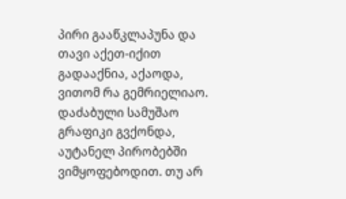პირი გააწკლაპუნა და თავი აქეთ-იქით გადააქნია, აქაოდა, ვითომ რა გემრიელიაო. დაძაბული სამუშაო გრაფიკი გვქონდა, აუტანელ პირობებში ვიმყოფებოდით. თუ არ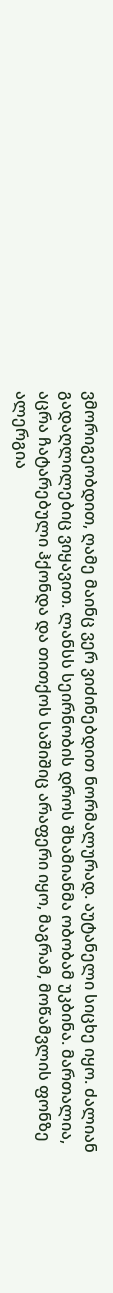ვმორიგეობდით, ღამე მაინც ვერ ვიძინებდით ნორმალურად. აუტანელი სიცხე იყო. ძალიან გადაღლილებიც ვიყავით. ლანსს სეირნობის დროს შხამიანმა ობობამ უკბინა. მართალია, აცრა ჩატარებული ჰქონდა და თითქოს საშიშიც არაფერი იყო, მაგრამ, მოწამვლის ფონზე ალერგია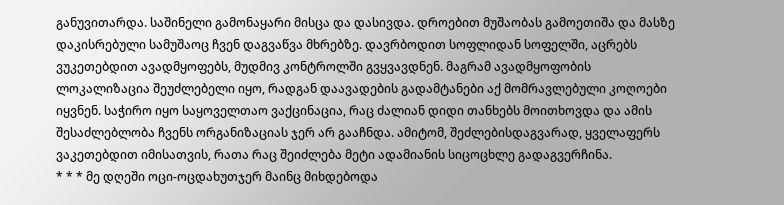განუვითარდა. საშინელი გამონაყარი მისცა და დასივდა. დროებით მუშაობას გამოეთიშა და მასზე დაკისრებული სამუშაოც ჩვენ დაგვაწვა მხრებზე. დავრბოდით სოფლიდან სოფელში, აცრებს ვუკეთებდით ავადმყოფებს, მუდმივ კონტროლში გვყვავდნენ. მაგრამ ავადმყოფობის ლოკალიზაცია შეუძლებელი იყო, რადგან დაავადების გადამტანები აქ მომრავლებული კოღოები იყვნენ. საჭირო იყო საყოველთაო ვაქცინაცია, რაც ძალიან დიდი თანხებს მოითხოვდა და ამის შესაძლებლობა ჩვენს ორგანიზაციას ჯერ არ გააჩნდა. ამიტომ, შეძლებისდაგვარად, ყველაფერს ვაკეთებდით იმისათვის, რათა რაც შეიძლება მეტი ადამიანის სიცოცხლე გადაგვერჩინა.
* * * მე დღეში ოცი-ოცდახუთჯერ მაინც მიხდებოდა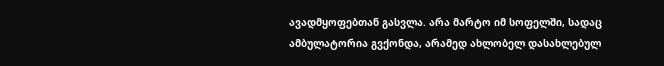ავადმყოფებთან გასვლა. არა მარტო იმ სოფელში, სადაც ამბულატორია გვქონდა, არამედ ახლობელ დასახლებულ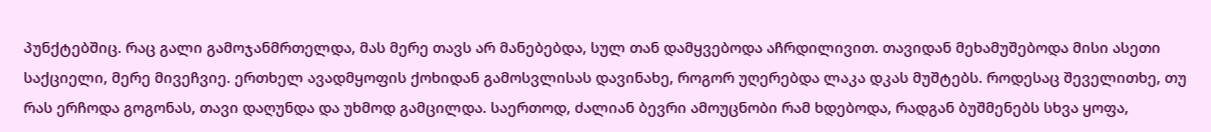პუნქტებშიც. რაც გალი გამოჯანმრთელდა, მას მერე თავს არ მანებებდა, სულ თან დამყვებოდა აჩრდილივით. თავიდან მეხამუშებოდა მისი ასეთი საქციელი, მერე მივეჩვიე. ერთხელ ავადმყოფის ქოხიდან გამოსვლისას დავინახე, როგორ უღერებდა ლაკა დკას მუშტებს. როდესაც შეველითხე, თუ რას ერჩოდა გოგონას, თავი დაღუნდა და უხმოდ გამცილდა. საერთოდ, ძალიან ბევრი ამოუცნობი რამ ხდებოდა, რადგან ბუშმენებს სხვა ყოფა,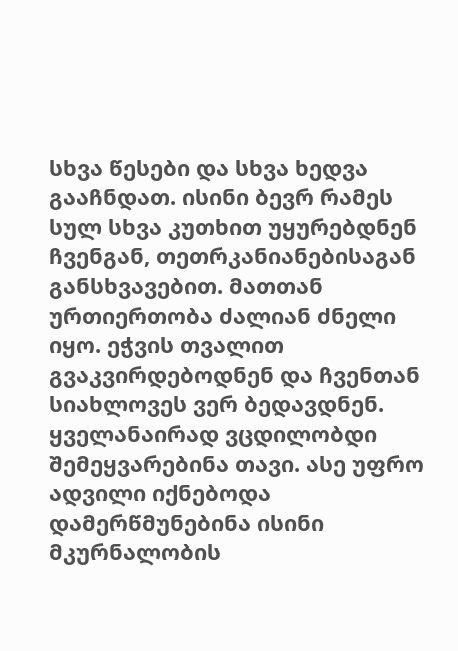სხვა წესები და სხვა ხედვა გააჩნდათ. ისინი ბევრ რამეს სულ სხვა კუთხით უყურებდნენ ჩვენგან, თეთრკანიანებისაგან განსხვავებით. მათთან ურთიერთობა ძალიან ძნელი იყო. ეჭვის თვალით გვაკვირდებოდნენ და ჩვენთან სიახლოვეს ვერ ბედავდნენ. ყველანაირად ვცდილობდი შემეყვარებინა თავი. ასე უფრო ადვილი იქნებოდა დამერწმუნებინა ისინი მკურნალობის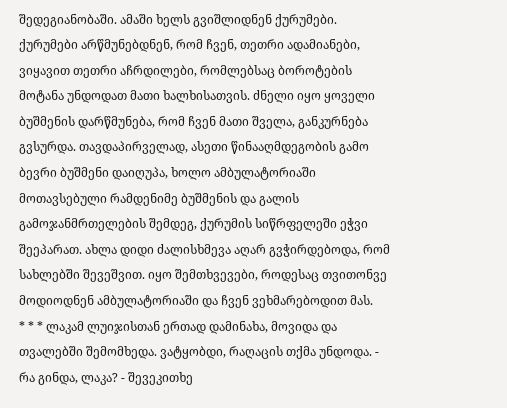შედეგიანობაში. ამაში ხელს გვიშლიდნენ ქურუმები. ქურუმები არწმუნებდნენ, რომ ჩვენ, თეთრი ადამიანები, ვიყავით თეთრი აჩრდილები, რომლებსაც ბოროტების მოტანა უნდოდათ მათი ხალხისათვის. ძნელი იყო ყოველი ბუშმენის დარწმუნება, რომ ჩვენ მათი შველა, განკურნება გვსურდა. თავდაპირველად, ასეთი წინააღმდეგობის გამო ბევრი ბუშმენი დაიღუპა, ხოლო ამბულატორიაში მოთავსებული რამდენიმე ბუშმენის და გალის გამოჯანმრთელების შემდეგ, ქურუმის სიწრფელეში ეჭვი შეეპარათ. ახლა დიდი ძალისხმევა აღარ გვჭირდებოდა, რომ სახლებში შევეშვით. იყო შემთხვევები, როდესაც თვითონვე მოდიოდნენ ამბულატორიაში და ჩვენ ვეხმარებოდით მას.
* * * ლაკამ ლუიჯისთან ერთად დამინახა, მოვიდა და თვალებში შემომხედა. ვატყობდი, რაღაცის თქმა უნდოდა. - რა გინდა, ლაკა? - შევეკითხე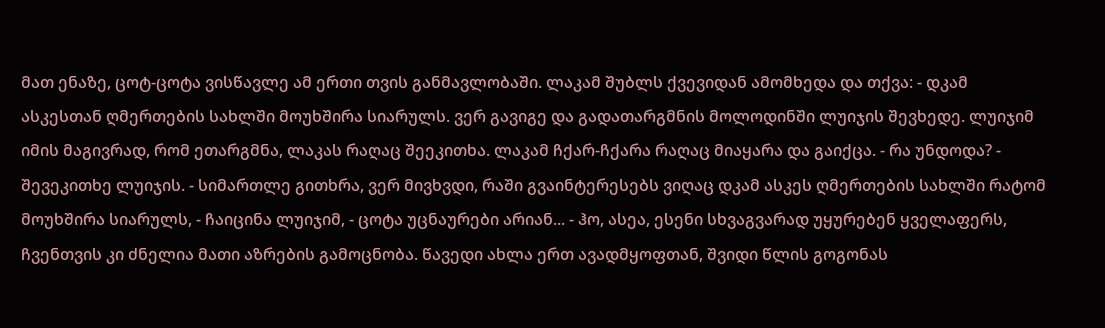მათ ენაზე, ცოტ-ცოტა ვისწავლე ამ ერთი თვის განმავლობაში. ლაკამ შუბლს ქვევიდან ამომხედა და თქვა: - დკამ ასკესთან ღმერთების სახლში მოუხშირა სიარულს. ვერ გავიგე და გადათარგმნის მოლოდინში ლუიჯის შევხედე. ლუიჯიმ იმის მაგივრად, რომ ეთარგმნა, ლაკას რაღაც შეეკითხა. ლაკამ ჩქარ-ჩქარა რაღაც მიაყარა და გაიქცა. - რა უნდოდა? - შევეკითხე ლუიჯის. - სიმართლე გითხრა, ვერ მივხვდი, რაში გვაინტერესებს ვიღაც დკამ ასკეს ღმერთების სახლში რატომ მოუხშირა სიარულს, - ჩაიცინა ლუიჯიმ, - ცოტა უცნაურები არიან... - ჰო, ასეა, ესენი სხვაგვარად უყურებენ ყველაფერს, ჩვენთვის კი ძნელია მათი აზრების გამოცნობა. წავედი ახლა ერთ ავადმყოფთან, შვიდი წლის გოგონას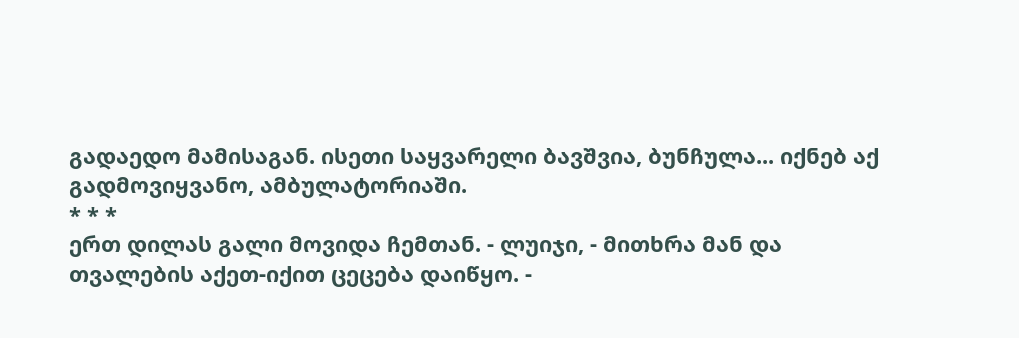გადაედო მამისაგან. ისეთი საყვარელი ბავშვია, ბუნჩულა... იქნებ აქ გადმოვიყვანო, ამბულატორიაში.
* * *
ერთ დილას გალი მოვიდა ჩემთან. - ლუიჯი, - მითხრა მან და თვალების აქეთ-იქით ცეცება დაიწყო. -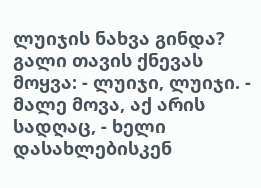ლუიჯის ნახვა გინდა? გალი თავის ქნევას მოყვა: - ლუიჯი, ლუიჯი. - მალე მოვა, აქ არის სადღაც, - ხელი დასახლებისკენ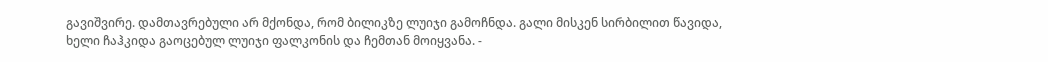გავიშვირე. დამთავრებული არ მქონდა, რომ ბილიკზე ლუიჯი გამოჩნდა. გალი მისკენ სირბილით წავიდა, ხელი ჩაჰკიდა გაოცებულ ლუიჯი ფალკონის და ჩემთან მოიყვანა. -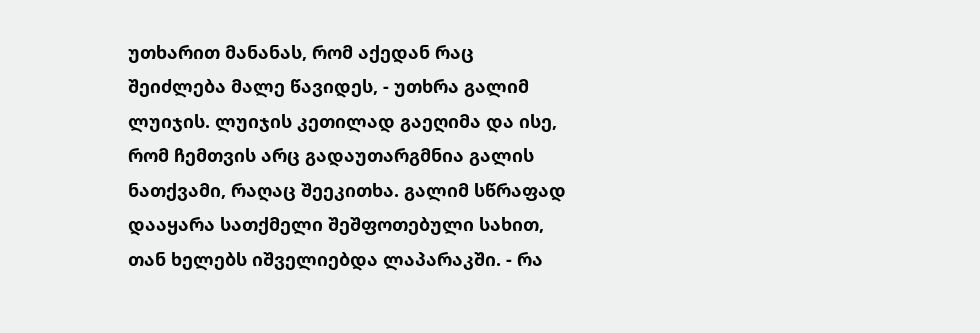უთხარით მანანას, რომ აქედან რაც შეიძლება მალე წავიდეს, - უთხრა გალიმ ლუიჯის. ლუიჯის კეთილად გაეღიმა და ისე, რომ ჩემთვის არც გადაუთარგმნია გალის ნათქვამი, რაღაც შეეკითხა. გალიმ სწრაფად დააყარა სათქმელი შეშფოთებული სახით, თან ხელებს იშველიებდა ლაპარაკში. - რა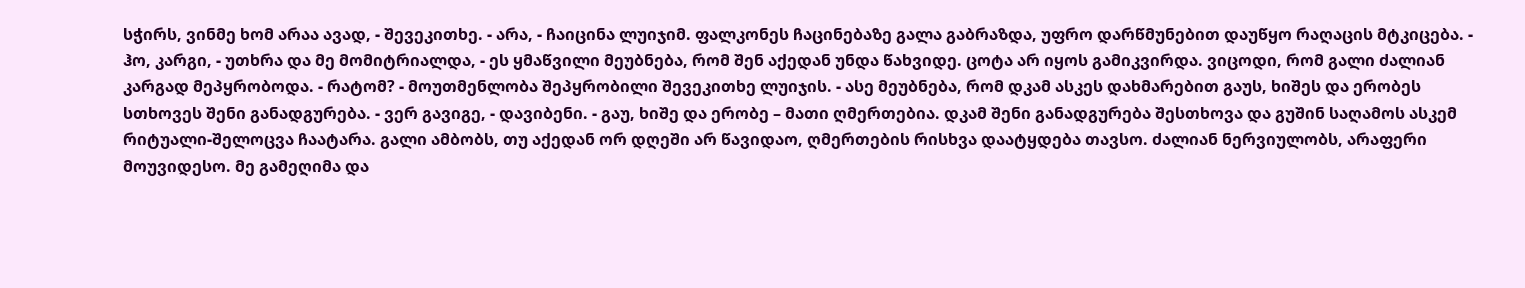სჭირს, ვინმე ხომ არაა ავად, - შევეკითხე. - არა, - ჩაიცინა ლუიჯიმ. ფალკონეს ჩაცინებაზე გალა გაბრაზდა, უფრო დარწმუნებით დაუწყო რაღაცის მტკიცება. - ჰო, კარგი, - უთხრა და მე მომიტრიალდა, - ეს ყმაწვილი მეუბნება, რომ შენ აქედან უნდა წახვიდე. ცოტა არ იყოს გამიკვირდა. ვიცოდი, რომ გალი ძალიან კარგად მეპყრობოდა. - რატომ? - მოუთმენლობა შეპყრობილი შევეკითხე ლუიჯის. - ასე მეუბნება, რომ დკამ ასკეს დახმარებით გაუს, ხიშეს და ერობეს სთხოვეს შენი განადგურება. - ვერ გავიგე, - დავიბენი. - გაუ, ხიშე და ერობე – მათი ღმერთებია. დკამ შენი განადგურება შესთხოვა და გუშინ საღამოს ასკემ რიტუალი-შელოცვა ჩაატარა. გალი ამბობს, თუ აქედან ორ დღეში არ წავიდაო, ღმერთების რისხვა დაატყდება თავსო. ძალიან ნერვიულობს, არაფერი მოუვიდესო. მე გამეღიმა და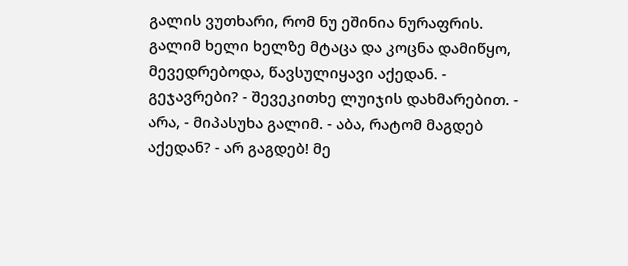გალის ვუთხარი, რომ ნუ ეშინია ნურაფრის. გალიმ ხელი ხელზე მტაცა და კოცნა დამიწყო, მევედრებოდა, წავსულიყავი აქედან. - გეჯავრები? - შევეკითხე ლუიჯის დახმარებით. - არა, - მიპასუხა გალიმ. - აბა, რატომ მაგდებ აქედან? - არ გაგდებ! მე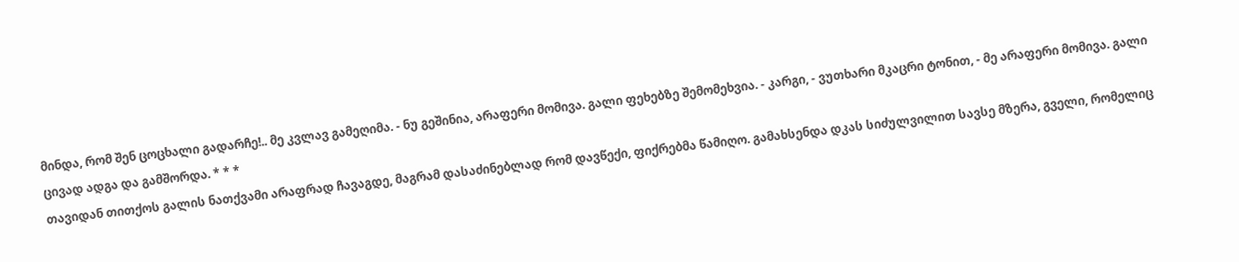მინდა, რომ შენ ცოცხალი გადარჩე!.. მე კვლავ გამეღიმა. - ნუ გეშინია, არაფერი მომივა. გალი ფეხებზე შემომეხვია. - კარგი, - ვუთხარი მკაცრი ტონით, - მე არაფერი მომივა. გალი ცივად ადგა და გამშორდა. * * *
თავიდან თითქოს გალის ნათქვამი არაფრად ჩავაგდე, მაგრამ დასაძინებლად რომ დავწექი, ფიქრებმა წამიღო. გამახსენდა დკას სიძულვილით სავსე მზერა, გველი, რომელიც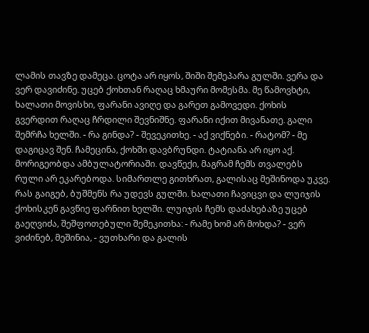ლამის თავზე დამეცა. ცოტა არ იყოს, შიში შემეპარა გულში. ვერა და ვერ დავიძინე. უცებ ქოხთან რაღაც ხმაური მომესმა. მე წამოვხტი, ხალათი მოვისხი, ფარანი ავიღე და გარეთ გამოვედი. ქოხის გვერდით რაღაც ჩრდილი შევნიშნე. ფარანი იქით მივანათე. გალი შემრჩა ხელში. - რა გინდა? - შევეკითხე. - აქ ვიქნები. - რატომ? - მე დაგიცავ შენ. ჩამეცინა, ქოხში დავბრუნდი. ტატიანა არ იყო აქ. მორიგეობდა ამბულატორიაში. დავწექი, მაგრამ ჩემს თვალებს რული არ ეკარებოდა. სიმართლე გითხრათ, გალისაც მეშინოდა უკვე. რას გაიგებ, ბუშმენს რა უდევს გულში. ხალათი ჩავიცვი და ლუიჯის ქოხისკენ გავწიე ფარნით ხელში. ლუიჯის ჩემს დაძახებაზე უცებ გაეღვიძა, შეშფოთებული შემეკითხა: - რამე ხომ არ მოხდა? - ვერ ვიძინებ, მეშინია, - ვუთხარი და გალის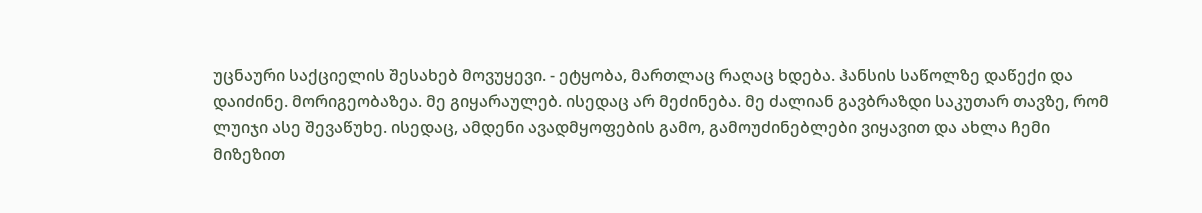უცნაური საქციელის შესახებ მოვუყევი. - ეტყობა, მართლაც რაღაც ხდება. ჰანსის საწოლზე დაწექი და დაიძინე. მორიგეობაზეა. მე გიყარაულებ. ისედაც არ მეძინება. მე ძალიან გავბრაზდი საკუთარ თავზე, რომ ლუიჯი ასე შევაწუხე. ისედაც, ამდენი ავადმყოფების გამო, გამოუძინებლები ვიყავით და ახლა ჩემი მიზეზით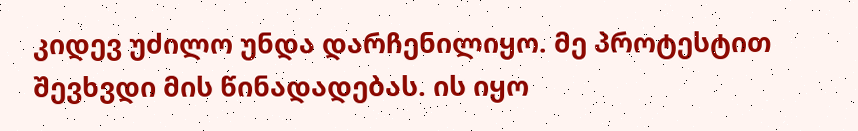კიდევ უძილო უნდა დარჩენილიყო. მე პროტესტით შევხვდი მის წინადადებას. ის იყო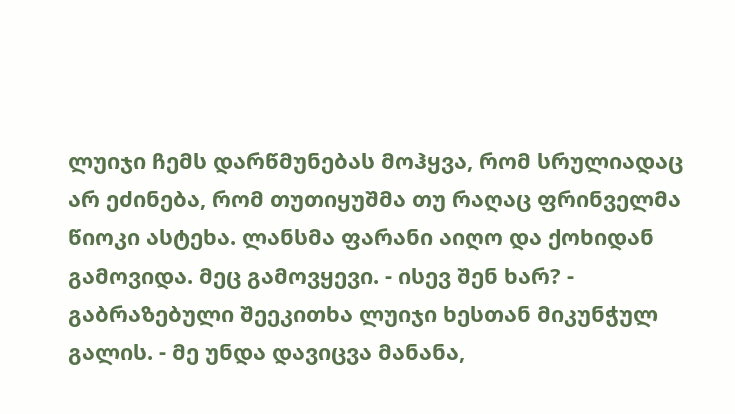ლუიჯი ჩემს დარწმუნებას მოჰყვა, რომ სრულიადაც არ ეძინება, რომ თუთიყუშმა თუ რაღაც ფრინველმა წიოკი ასტეხა. ლანსმა ფარანი აიღო და ქოხიდან გამოვიდა. მეც გამოვყევი. - ისევ შენ ხარ? - გაბრაზებული შეეკითხა ლუიჯი ხესთან მიკუნჭულ გალის. - მე უნდა დავიცვა მანანა,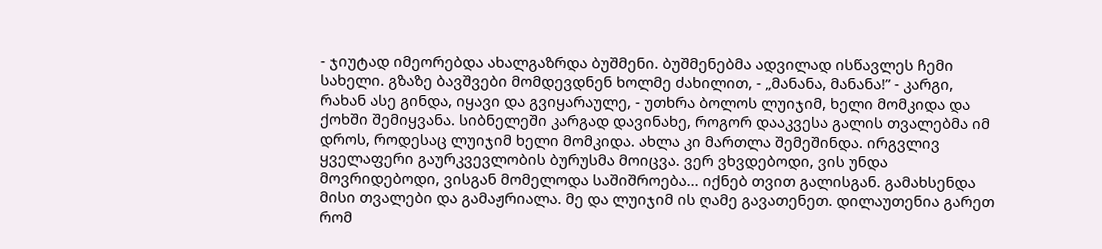- ჯიუტად იმეორებდა ახალგაზრდა ბუშმენი. ბუშმენებმა ადვილად ისწავლეს ჩემი სახელი. გზაზე ბავშვები მომდევდნენ ხოლმე ძახილით, - „მანანა, მანანა!” - კარგი, რახან ასე გინდა, იყავი და გვიყარაულე, - უთხრა ბოლოს ლუიჯიმ, ხელი მომკიდა და ქოხში შემიყვანა. სიბნელეში კარგად დავინახე, როგორ დააკვესა გალის თვალებმა იმ დროს, როდესაც ლუიჯიმ ხელი მომკიდა. ახლა კი მართლა შემეშინდა. ირგვლივ ყველაფერი გაურკვევლობის ბურუსმა მოიცვა. ვერ ვხვდებოდი, ვის უნდა მოვრიდებოდი, ვისგან მომელოდა საშიშროება... იქნებ თვით გალისგან. გამახსენდა მისი თვალები და გამაჟრიალა. მე და ლუიჯიმ ის ღამე გავათენეთ. დილაუთენია გარეთ რომ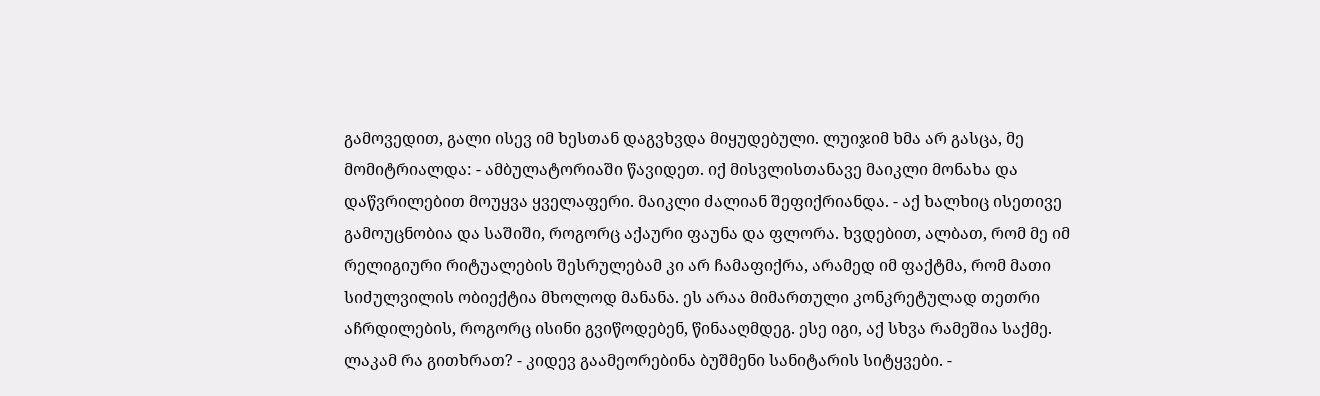გამოვედით, გალი ისევ იმ ხესთან დაგვხვდა მიყუდებული. ლუიჯიმ ხმა არ გასცა, მე მომიტრიალდა: - ამბულატორიაში წავიდეთ. იქ მისვლისთანავე მაიკლი მონახა და დაწვრილებით მოუყვა ყველაფერი. მაიკლი ძალიან შეფიქრიანდა. - აქ ხალხიც ისეთივე გამოუცნობია და საშიში, როგორც აქაური ფაუნა და ფლორა. ხვდებით, ალბათ, რომ მე იმ რელიგიური რიტუალების შესრულებამ კი არ ჩამაფიქრა, არამედ იმ ფაქტმა, რომ მათი სიძულვილის ობიექტია მხოლოდ მანანა. ეს არაა მიმართული კონკრეტულად თეთრი აჩრდილების, როგორც ისინი გვიწოდებენ, წინააღმდეგ. ესე იგი, აქ სხვა რამეშია საქმე. ლაკამ რა გითხრათ? - კიდევ გაამეორებინა ბუშმენი სანიტარის სიტყვები. -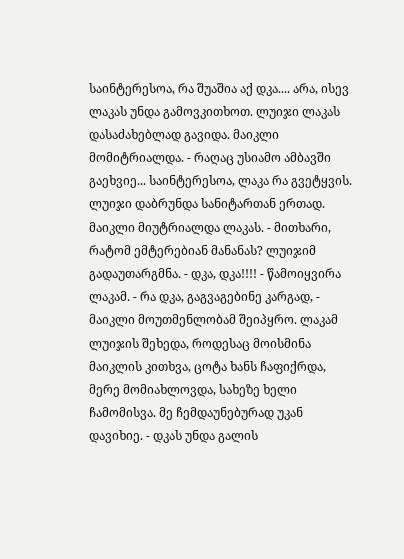საინტერესოა, რა შუაშია აქ დკა.... არა, ისევ ლაკას უნდა გამოვკითხოთ. ლუიჯი ლაკას დასაძახებლად გავიდა. მაიკლი მომიტრიალდა. - რაღაც უსიამო ამბავში გაეხვიე... საინტერესოა, ლაკა რა გვეტყვის. ლუიჯი დაბრუნდა სანიტართან ერთად. მაიკლი მიუტრიალდა ლაკას. - მითხარი, რატომ ემტერებიან მანანას? ლუიჯიმ გადაუთარგმნა. - დკა, დკა!!!! - წამოიყვირა ლაკამ. - რა დკა, გაგვაგებინე კარგად, - მაიკლი მოუთმენლობამ შეიპყრო. ლაკამ ლუიჯის შეხედა, როდესაც მოისმინა მაიკლის კითხვა, ცოტა ხანს ჩაფიქრდა, მერე მომიახლოვდა, სახეზე ხელი ჩამომისვა. მე ჩემდაუნებურად უკან დავიხიე. - დკას უნდა გალის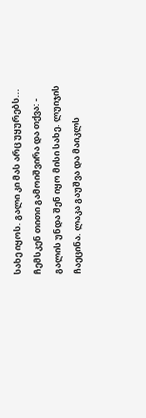სახე იყოს. გალი კი მას არც უყურებს... ჩემსკენ თითი გამოიშვირა და თქვა: - გალის უნდა შენ იყო მისი სახე. ლუიჯის ჩაეცინა. ლაკა გაუშვა და მაიკლს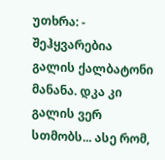უთხრა: - შეჰყვარებია გალის ქალბატონი მანანა. დკა კი გალის ვერ სთმობს... ასე რომ,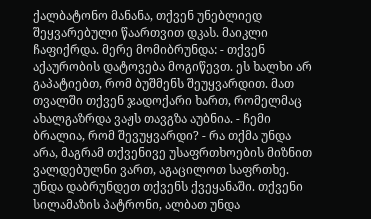ქალბატონო მანანა, თქვენ უნებლიედ შეყვარებული წაართვით დკას. მაიკლი ჩაფიქრდა. მერე მომიბრუნდა: - თქვენ აქაურობის დატოვება მოგიწევთ. ეს ხალხი არ გაპატიებთ, რომ ბუშმენს შეუყვარდით. მათ თვალში თქვენ ჯადოქარი ხართ, რომელმაც ახალგაზრდა ვაჟს თავგზა აუბნია. - ჩემი ბრალია, რომ შევუყვარდი? - რა თქმა უნდა არა, მაგრამ თქვენივე უსაფრთხოების მიზნით ვალდებულნი ვართ, აგაცილოთ საფრთხე. უნდა დაბრუნდეთ თქვენს ქვეყანაში. თქვენი სილამაზის პატრონი, ალბათ უნდა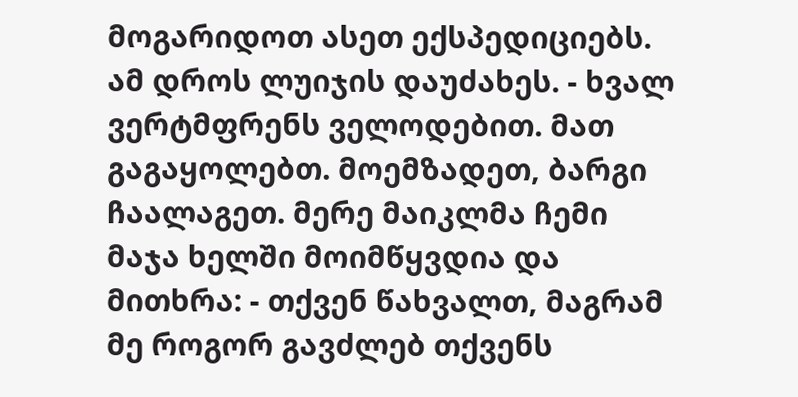მოგარიდოთ ასეთ ექსპედიციებს. ამ დროს ლუიჯის დაუძახეს. - ხვალ ვერტმფრენს ველოდებით. მათ გაგაყოლებთ. მოემზადეთ, ბარგი ჩაალაგეთ. მერე მაიკლმა ჩემი მაჯა ხელში მოიმწყვდია და მითხრა: - თქვენ წახვალთ, მაგრამ მე როგორ გავძლებ თქვენს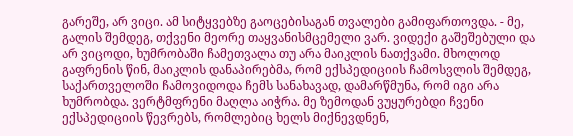გარეშე, არ ვიცი. ამ სიტყვებზე გაოცებისაგან თვალები გამიფართოვდა. - მე, გალის შემდეგ, თქვენი მეორე თაყვანისმცემელი ვარ. ვიდექი გაშეშებული და არ ვიცოდი, ხუმრობაში ჩამეთვალა თუ არა მაიკლის ნათქვამი. მხოლოდ გაფრენის წინ, მაიკლის დანაპირებმა, რომ ექსპედიციის ჩამოსვლის შემდეგ, საქართველოში ჩამოვიდოდა ჩემს სანახავად, დამარწმუნა, რომ იგი არა ხუმრობდა. ვერტმფრენი მაღლა აიჭრა. მე ზემოდან ვუყურებდი ჩვენი ექსპედიციის წევრებს, რომლებიც ხელს მიქნევდნენ,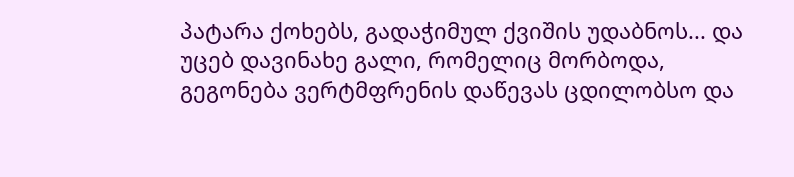პატარა ქოხებს, გადაჭიმულ ქვიშის უდაბნოს... და უცებ დავინახე გალი, რომელიც მორბოდა, გეგონება ვერტმფრენის დაწევას ცდილობსო და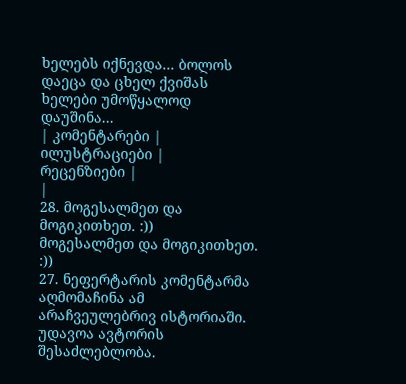ხელებს იქნევდა... ბოლოს დაეცა და ცხელ ქვიშას ხელები უმოწყალოდ დაუშინა...
| კომენტარები |
ილუსტრაციები |
რეცენზიები |
|
28. მოგესალმეთ და მოგიკითხეთ. :))
მოგესალმეთ და მოგიკითხეთ. :))
27. ნეფერტარის კომენტარმა აღმომაჩინა ამ არაჩვეულებრივ ისტორიაში. უდავოა ავტორის შესაძლებლობა.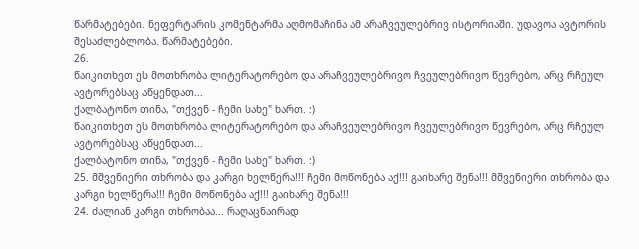წარმატებები. ნეფერტარის კომენტარმა აღმომაჩინა ამ არაჩვეულებრივ ისტორიაში. უდავოა ავტორის შესაძლებლობა. წარმატებები.
26.
წაიკითხეთ ეს მოთხრობა ლიტერატორებო და არაჩვეულებრივო ჩვეულებრივო წევრებო, არც რჩეულ ავტორებსაც აწყენდათ...
ქალბატონო თინა, "თქვენ - ჩემი სახე" ხართ. :)
წაიკითხეთ ეს მოთხრობა ლიტერატორებო და არაჩვეულებრივო ჩვეულებრივო წევრებო, არც რჩეულ ავტორებსაც აწყენდათ...
ქალბატონო თინა, "თქვენ - ჩემი სახე" ხართ. :)
25. მშვენიერი თხრობა და კარგი ხელწერა!!! ჩემი მოწონება აქ!!! გაიხარე შენა!!! მშვენიერი თხრობა და კარგი ხელწერა!!! ჩემი მოწონება აქ!!! გაიხარე შენა!!!
24. ძალიან კარგი თხრობაა... რაღაცნაირად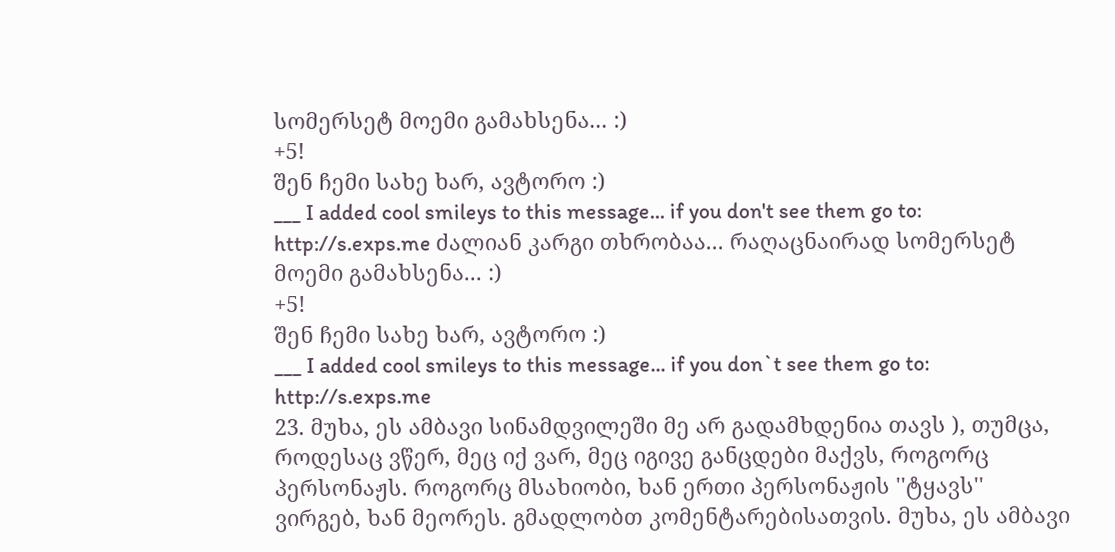სომერსეტ მოემი გამახსენა... :)
+5!
შენ ჩემი სახე ხარ, ავტორო :)
___ I added cool smileys to this message... if you don't see them go to: http://s.exps.me ძალიან კარგი თხრობაა... რაღაცნაირად სომერსეტ მოემი გამახსენა... :)
+5!
შენ ჩემი სახე ხარ, ავტორო :)
___ I added cool smileys to this message... if you don`t see them go to: http://s.exps.me
23. მუხა, ეს ამბავი სინამდვილეში მე არ გადამხდენია თავს ), თუმცა, როდესაც ვწერ, მეც იქ ვარ, მეც იგივე განცდები მაქვს, როგორც პერსონაჟს. როგორც მსახიობი, ხან ერთი პერსონაჟის ''ტყავს'' ვირგებ, ხან მეორეს. გმადლობთ კომენტარებისათვის. მუხა, ეს ამბავი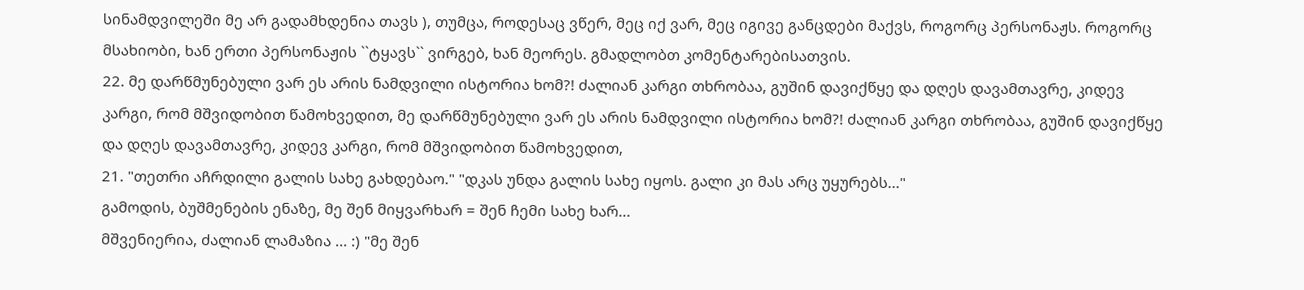სინამდვილეში მე არ გადამხდენია თავს ), თუმცა, როდესაც ვწერ, მეც იქ ვარ, მეც იგივე განცდები მაქვს, როგორც პერსონაჟს. როგორც მსახიობი, ხან ერთი პერსონაჟის ``ტყავს`` ვირგებ, ხან მეორეს. გმადლობთ კომენტარებისათვის.
22. მე დარწმუნებული ვარ ეს არის ნამდვილი ისტორია ხომ?! ძალიან კარგი თხრობაა, გუშინ დავიქწყე და დღეს დავამთავრე, კიდევ კარგი, რომ მშვიდობით წამოხვედით, მე დარწმუნებული ვარ ეს არის ნამდვილი ისტორია ხომ?! ძალიან კარგი თხრობაა, გუშინ დავიქწყე და დღეს დავამთავრე, კიდევ კარგი, რომ მშვიდობით წამოხვედით,
21. "თეთრი აჩრდილი გალის სახე გახდებაო." "დკას უნდა გალის სახე იყოს. გალი კი მას არც უყურებს..."
გამოდის, ბუშმენების ენაზე, მე შენ მიყვარხარ = შენ ჩემი სახე ხარ...
მშვენიერია, ძალიან ლამაზია ... :) "მე შენ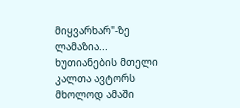მიყვარხარ"-ზე ლამაზია...
ხუთიანების მთელი კალთა ავტორს მხოლოდ ამაში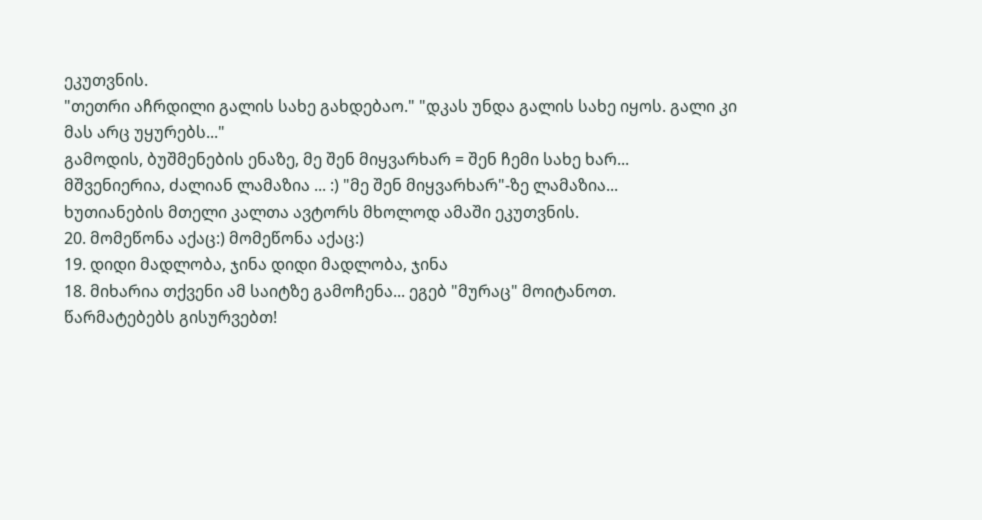ეკუთვნის.
"თეთრი აჩრდილი გალის სახე გახდებაო." "დკას უნდა გალის სახე იყოს. გალი კი მას არც უყურებს..."
გამოდის, ბუშმენების ენაზე, მე შენ მიყვარხარ = შენ ჩემი სახე ხარ...
მშვენიერია, ძალიან ლამაზია ... :) "მე შენ მიყვარხარ"-ზე ლამაზია...
ხუთიანების მთელი კალთა ავტორს მხოლოდ ამაში ეკუთვნის.
20. მომეწონა აქაც:) მომეწონა აქაც:)
19. დიდი მადლობა, ჯინა დიდი მადლობა, ჯინა
18. მიხარია თქვენი ამ საიტზე გამოჩენა... ეგებ "მურაც" მოიტანოთ.
წარმატებებს გისურვებთ!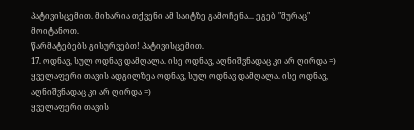პატივისცემით. მიხარია თქვენი ამ საიტზე გამოჩენა... ეგებ "მურაც" მოიტანოთ.
წარმატებებს გისურვებთ! პატივისცემით.
17. ოდნავ, სულ ოდნავ დამღალა. ისე ოდნავ, აღნიშვნადაც კი არ ღირდა =)
ყველაფერი თავის ადგილზეა ოდნავ, სულ ოდნავ დამღალა. ისე ოდნავ, აღნიშვნადაც კი არ ღირდა =)
ყველაფერი თავის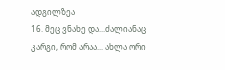ადგილზეა
16. მეც ვნახე და...ძალიანაც კარგი, რომ არაა... ახლა ორი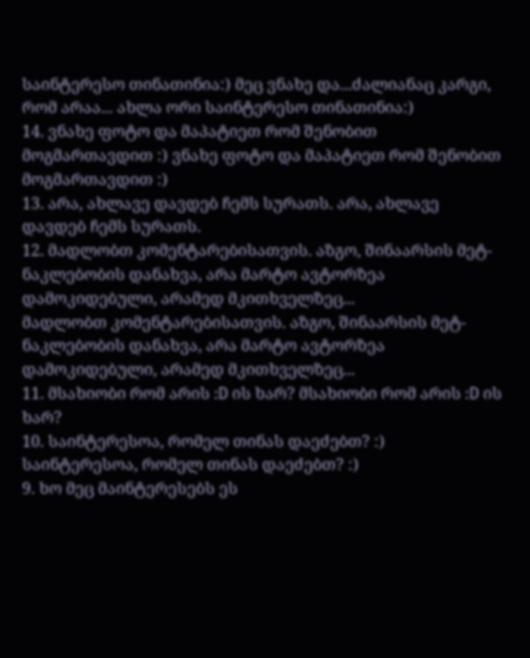საინტერესო თინათინია:) მეც ვნახე და...ძალიანაც კარგი, რომ არაა... ახლა ორი საინტერესო თინათინია:)
14. ვნახე ფოტო და მაპატიეთ რომ შენობით მოგმართავდით :) ვნახე ფოტო და მაპატიეთ რომ შენობით მოგმართავდით :)
13. არა, ახლავე დავდებ ჩემს სურათს. არა, ახლავე დავდებ ჩემს სურათს.
12. მადლობთ კომენტარებისათვის. აზგო, შინაარსის მეტ-ნაკლებობის დანახვა, არა მარტო ავტორზეა დამოკიდებული, არამედ მკითხველზეც...
მადლობთ კომენტარებისათვის. აზგო, შინაარსის მეტ-ნაკლებობის დანახვა, არა მარტო ავტორზეა დამოკიდებული, არამედ მკითხველზეც...
11. მსახიობი რომ არის :D ის ხარ? მსახიობი რომ არის :D ის ხარ?
10. საინტერესოა, რომელ თინას დაეძებთ? :) საინტერესოა, რომელ თინას დაეძებთ? :)
9. ხო მეც მაინტერესებს ეს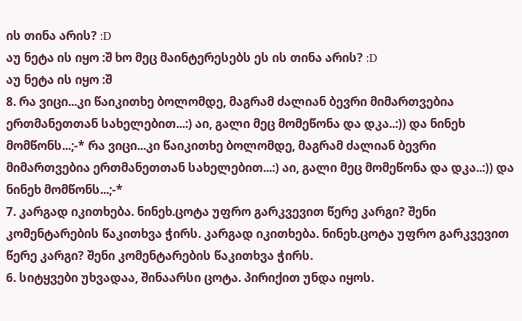ის თინა არის? :D
აუ ნეტა ის იყო :შ ხო მეც მაინტერესებს ეს ის თინა არის? :D
აუ ნეტა ის იყო :შ
8. რა ვიცი...კი წაიკითხე ბოლომდე, მაგრამ ძალიან ბევრი მიმართვებია ერთმანეთთან სახელებით...:) აი, გალი მეც მომეწონა და დკა..:)) და ნინეხ მომწონს...;-* რა ვიცი...კი წაიკითხე ბოლომდე, მაგრამ ძალიან ბევრი მიმართვებია ერთმანეთთან სახელებით...:) აი, გალი მეც მომეწონა და დკა..:)) და ნინეხ მომწონს...;-*
7. კარგად იკითხება. ნინეხ.ცოტა უფრო გარკვევით წერე კარგი? შენი კომენტარების წაკითხვა ჭირს. კარგად იკითხება. ნინეხ.ცოტა უფრო გარკვევით წერე კარგი? შენი კომენტარების წაკითხვა ჭირს.
6. სიტყვები უხვადაა, შინაარსი ცოტა. პირიქით უნდა იყოს.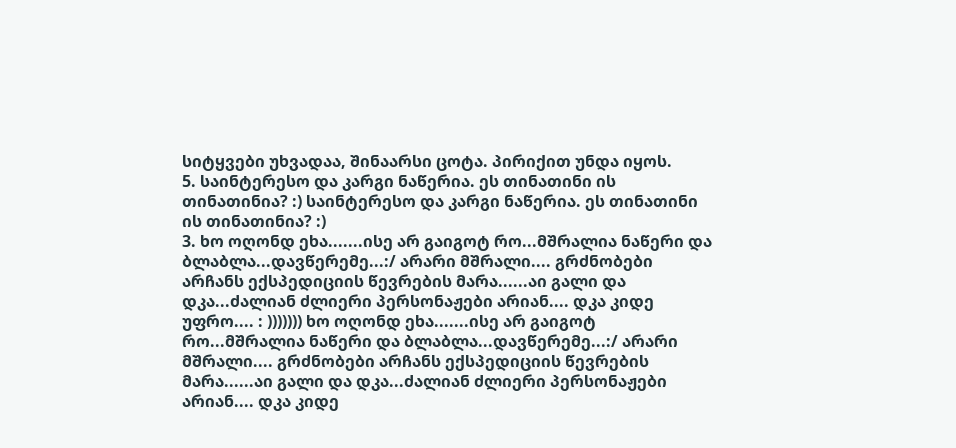სიტყვები უხვადაა, შინაარსი ცოტა. პირიქით უნდა იყოს.
5. საინტერესო და კარგი ნაწერია. ეს თინათინი ის თინათინია? :) საინტერესო და კარგი ნაწერია. ეს თინათინი ის თინათინია? :)
3. ხო ოღონდ ეხა.......ისე არ გაიგოტ რო...მშრალია ნაწერი და ბლაბლა...დავწერემე...:/ არარი მშრალი.... გრძნობები არჩანს ექსპედიციის წევრების მარა......აი გალი და დკა...ძალიან ძლიერი პერსონაჟები არიან.... დკა კიდე უფრო.... : ))))))) ხო ოღონდ ეხა.......ისე არ გაიგოტ რო...მშრალია ნაწერი და ბლაბლა...დავწერემე...:/ არარი მშრალი.... გრძნობები არჩანს ექსპედიციის წევრების მარა......აი გალი და დკა...ძალიან ძლიერი პერსონაჟები არიან.... დკა კიდე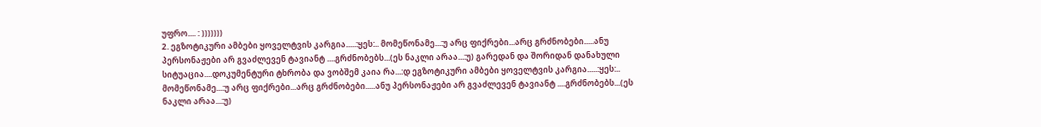უფრო.... : )))))))
2. ეგზოტიკური ამბები ყოველტვის კარგია.....:ყეს:.. მომეწონამე...:უ არც ფიქრები...არც გრძნობები.....ანუ პერსონაჟები არ გვაძლევენ ტავიანტ ....გრძნობებს...(ეს ნაკლი არაა...:უ) გარედან და შორიდან დანახული სიტუაცია....დოკუმენტური ტხრობა და ვობშემ კაია რა...:დ ეგზოტიკური ამბები ყოველტვის კარგია.....:ყეს:.. მომეწონამე...:უ არც ფიქრები...არც გრძნობები.....ანუ პერსონაჟები არ გვაძლევენ ტავიანტ ....გრძნობებს...(ეს ნაკლი არაა...:უ)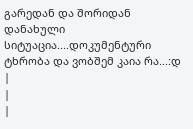გარედან და შორიდან დანახული სიტუაცია....დოკუმენტური ტხრობა და ვობშემ კაია რა...:დ
|
|
|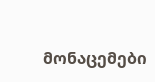მონაცემები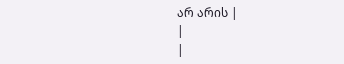არ არის |
|
|